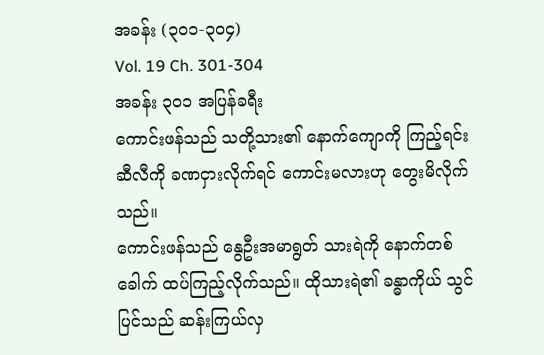အခန်း (၃၀၁-၃၀၄)
Vol. 19 Ch. 301-304
အခန်း ၃၀၁ အပြန်ခရီး
ကောင်းဖန်သည် သတို့သား၏ နောက်ကျောကို ကြည့်ရင်း ဆီလီကို ခဏငှားလိုက်ရင် ကောင်းမလားဟု တွေးမိလိုက်သည်။
ကောင်းဖန်သည် နွေဦးအမာရွတ် သားရဲကို နောက်တစ်ခေါက် ထပ်ကြည့်လိုက်သည်။ ထိုသားရဲ၏ ခန္ဓာကိုယ် သွင်ပြင်သည် ဆန်းကြယ်လှ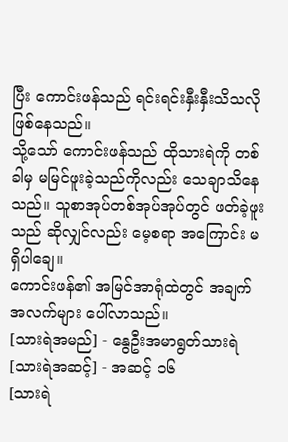ပြီး ကောင်းဖန်သည် ရင်းရင်းနှီးနှီးသိသလို ဖြစ်နေသည်။
သို့သော် ကောင်းဖန်သည် ထိုသားရဲကို တစ်ခါမှ မမြင်ဖူးခဲ့သည်ကိုလည်း သေချာသိနေသည်။ သူစာအုပ်တစ်အုပ်အုပ်တွင် ဖတ်ခဲ့ဖူးသည် ဆိုလျှင်လည်း မေ့စရာ အကြောင်း မရှိပါချေ။
ကောင်းဖန်၏ အမြင်အာရုံထဲတွင် အချက်အလက်များ ပေါ်လာသည်။
[သားရဲအမည်] - နွေဦးအမာရွတ်သားရဲ
[သားရဲအဆင့်] - အဆင့် ၁၆
[သားရဲ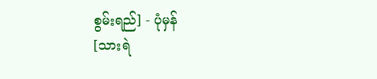စွမ်းရည်] - ပုံမှန်
[သားရဲ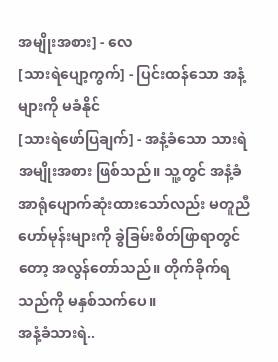အမျိုးအစား] - လေ
[သားရဲပျော့ကွက်] - ပြင်းထန်သော အနံ့များကို မခံနိုင်
[သားရဲဖော်ပြချက်] - အနံ့ခံသော သားရဲအမျိုးအစား ဖြစ်သည်။ သူ့တွင် အနံ့ခံအာရုံပျောက်ဆုံးထားသော်လည်း မတူညီဟော်မုန်းများကို ခွဲခြမ်းစိတ်ဖြာရာတွင်တော့ အလွန်တော်သည်။ တိုက်ခိုက်ရသည်ကို မနှစ်သက်ပေ။
အနံ့ခံသားရဲ..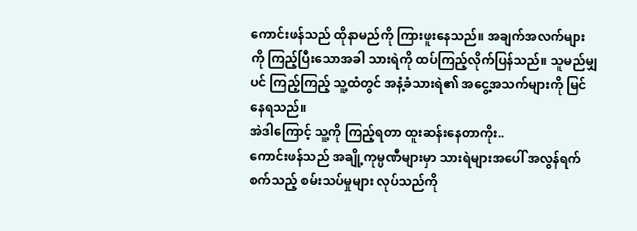ကောင်းဖန်သည် ထိုနာမည်ကို ကြားဖူးနေသည်။ အချက်အလက်များကို ကြည့်ပြီးသောအခါ သားရဲကို ထပ်ကြည့်လိုက်ပြန်သည်။ သူမည်မျှပင် ကြည့်ကြည့် သူ့ထံတွင် အနံ့ခံသားရဲ၏ အငွေ့အသက်များကို မြင်နေရသည်။
အဲဒါကြောင့် သူ့ကို ကြည့်ရတာ ထူးဆန်းနေတာကိုး..
ကောင်းဖန်သည် အချို့ကုမ္ပဏီများမှာ သားရဲများအပေါ် အလွန်ရက်စက်သည့် စမ်းသပ်မှုများ လုပ်သည်ကို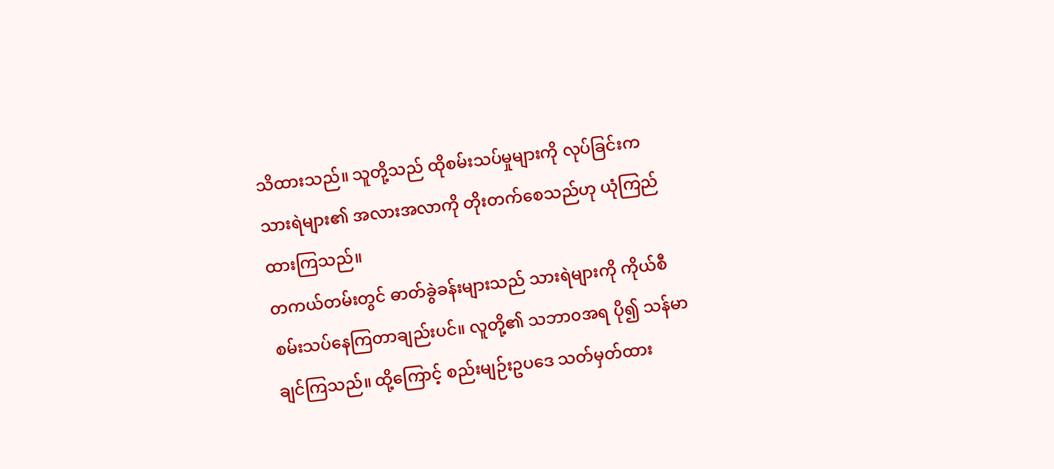သိထားသည်။ သူတို့သည် ထိုစမ်းသပ်မှုများကို လုပ်ခြင်းက သားရဲများ၏ အလားအလာကို တိုးတက်စေသည်ဟု ယုံကြည်ထားကြသည်။
တကယ်တမ်းတွင် ဓာတ်ခွဲခန်းများသည် သားရဲများကို ကိုယ်စီ စမ်းသပ်နေကြတာချည်းပင်။ လူတို့၏ သဘာ၀အရ ပို၍ သန်မာချင်ကြသည်။ ထို့ကြောင့် စည်းမျဉ်းဥပဒေ သတ်မှတ်ထား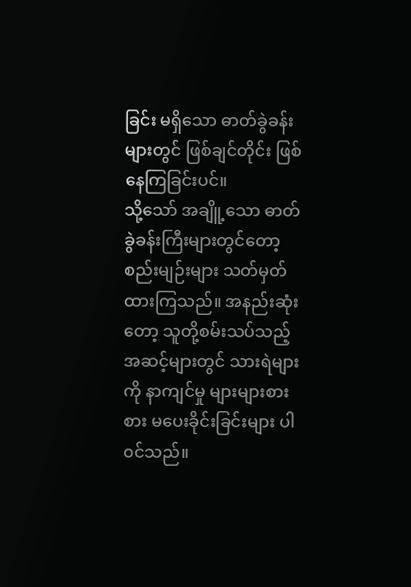ခြင်း မရှိသော ဓာတ်ခွဲခန်းများတွင် ဖြစ်ချင်တိုင်း ဖြစ်နေကြခြင်းပင်။
သို့သော် အချိူ့သော ဓာတ်ခွဲခန်းကြီးများတွင်တော့ စည်းမျဉ်းများ သတ်မှတ်ထားကြသည်။ အနည်းဆုံးတော့ သူတို့စမ်းသပ်သည့် အဆင့်များတွင် သားရဲများကို နာကျင်မှု များများစားစား မပေးခိုင်းခြင်းများ ပါ၀င်သည်။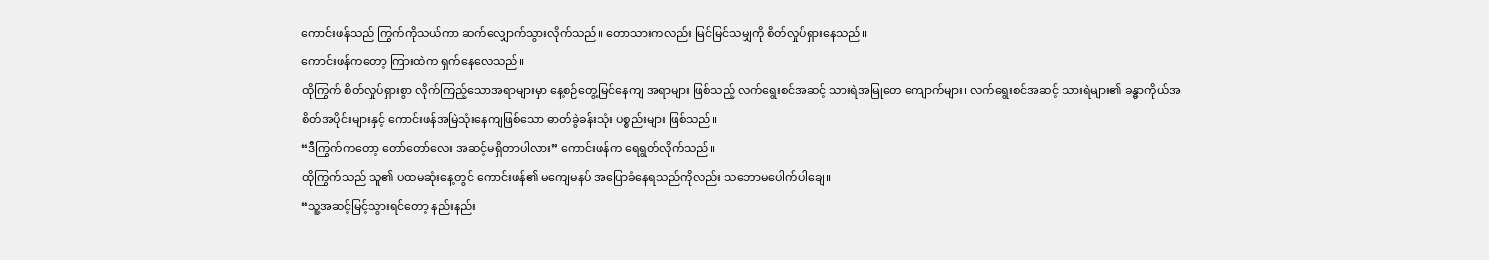ကောင်းဖန်သည် ကြွက်ကိုသယ်ကာ ဆက်လျှောက်သွားလိုက်သည်။ တောသားကလည်း မြင်မြင်သမျှကို စိတ်လှုပ်ရှားနေသည်။
ကောင်းဖန်ကတော့ ကြားထဲက ရှက်နေလေသည်။
ထိုကြွက် စိတ်လှုပ်ရှားစွာ လိုက်ကြည့်သောအရာများမှာ နေ့စဉ်တွေ့မြင်နေကျ အရာများ ဖြစ်သည့် လက်ရွေးစင်အဆင့် သားရဲအမြုတေ ကျောက်များ၊ လက်ရွေးစင်အဆင့် သားရဲများ၏ ခန္ဓာကိုယ်အစိတ်အပိုင်းများနှင့် ကောင်းဖန်အမြဲသုံးနေကျဖြစ်သော ဓာတ်ခွဲခန်းသုံး ပစ္စည်းများ ဖြစ်သည်။
“ဒီကြွက်ကတော့ တော်တော်လေး အဆင့်မရှိတာပါလား” ကောင်းဖန်က ရေရွတ်လိုက်သည်။
ထိုကြွက်သည် သူ၏ ပထမဆုံးနေ့တွင် ကောင်းဖန်၏ မကျေမနပ် အပြောခံနေရသည်ကိုလည်း သဘောမပေါက်ပါချေ။
“သူ့အဆင့်မြင့်သွားရင်တော့ နည်းနည်း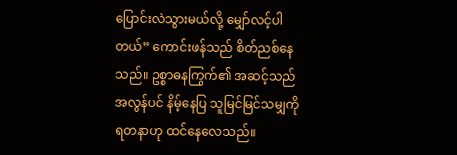ပြောင်းလဲသွားမယ်လို့ မျှော်လင့်ပါတယ်” ကောင်းဖန်သည် စိတ်ညစ်နေသည်။ ဥစ္စာဓနကြွက်၏ အဆင့်သည် အလွန်ပင် နိမ့်နေပြ သူမြင်မြင်သမျှကို ရတနာဟု ထင်နေလေသည်။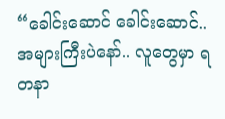“ခေါင်းဆောင် ခေါင်းဆောင်.. အများကြီးပဲနော်.. လူတွေမှာ ရတနာ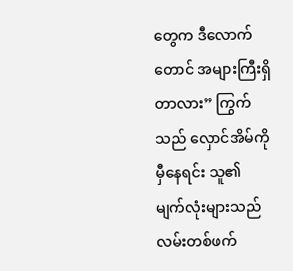တွေက ဒီလောက်တောင် အများကြီးရှိတာလား” ကြွက်သည် လှောင်အိမ်ကို မှီနေရင်း သူ၏ မျက်လုံးများသည် လမ်းတစ်ဖက်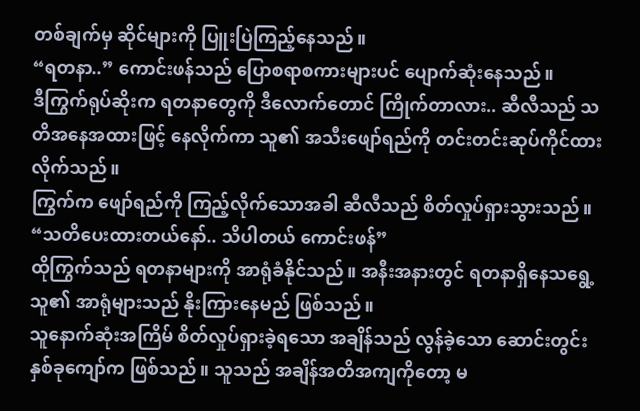တစ်ချက်မှ ဆိုင်များကို ပြူးပြဲကြည့်နေသည်။
“ရတနာ..” ကောင်းဖန်သည် ပြောစရာစကားများပင် ပျောက်ဆုံးနေသည်။
ဒီကြွက်ရုပ်ဆိုးက ရတနာတွေကို ဒီလောက်တောင် ကြိုက်တာလား.. ဆီလီသည် သတိအနေအထားဖြင့် နေလိုက်ကာ သူ၏ အသီးဖျော်ရည်ကို တင်းတင်းဆုပ်ကိုင်ထားလိုက်သည်။
ကြွက်က ဖျော်ရည်ကို ကြည့်လိုက်သောအခါ ဆီလီသည် စိတ်လှုပ်ရှားသွားသည်။ “သတိပေးထားတယ်နော်.. သိပါတယ် ကောင်းဖန်”
ထိုကြွက်သည် ရတနာများကို အာရုံခံနိုင်သည်။ အနီးအနားတွင် ရတနာရှိနေသရွေ့ သူ၏ အာရုံများသည် နိုးကြားနေမည် ဖြစ်သည်။
သူနောက်ဆုံးအကြိမ် စိတ်လှုပ်ရှားခဲ့ရသော အချိန်သည် လွန်ခဲ့သော ဆောင်းတွင်း နှစ်ခုကျော်က ဖြစ်သည်။ သူသည် အချိန်အတိအကျကိုတော့ မ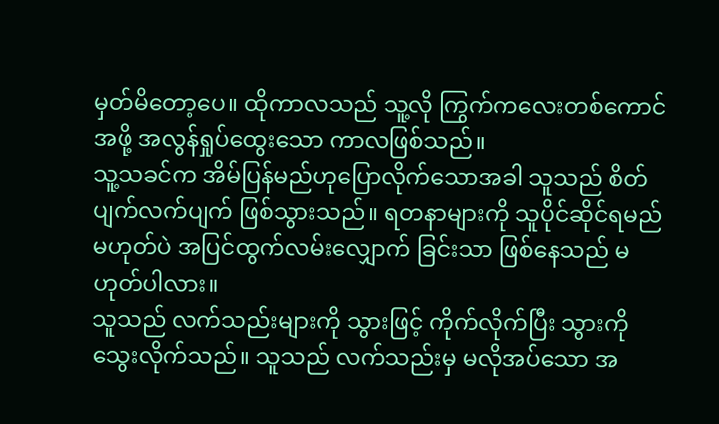မှတ်မိတော့ပေ။ ထိုကာလသည် သူ့လို ကြွက်ကလေးတစ်ကောင်အဖို့ အလွန်ရှုပ်ထွေးသော ကာလဖြစ်သည်။
သူ့သခင်က အိမ်ပြန်မည်ဟုပြောလိုက်သောအခါ သူသည် စိတ်ပျက်လက်ပျက် ဖြစ်သွားသည်။ ရတနာများကို သူပိုင်ဆိုင်ရမည် မဟုတ်ပဲ အပြင်ထွက်လမ်းလျှောက် ခြင်းသာ ဖြစ်နေသည် မဟုတ်ပါလား။
သူသည် လက်သည်းများကို သွားဖြင့် ကိုက်လိုက်ပြီး သွားကို သွေးလိုက်သည်။ သူသည် လက်သည်းမှ မလိုအပ်သော အ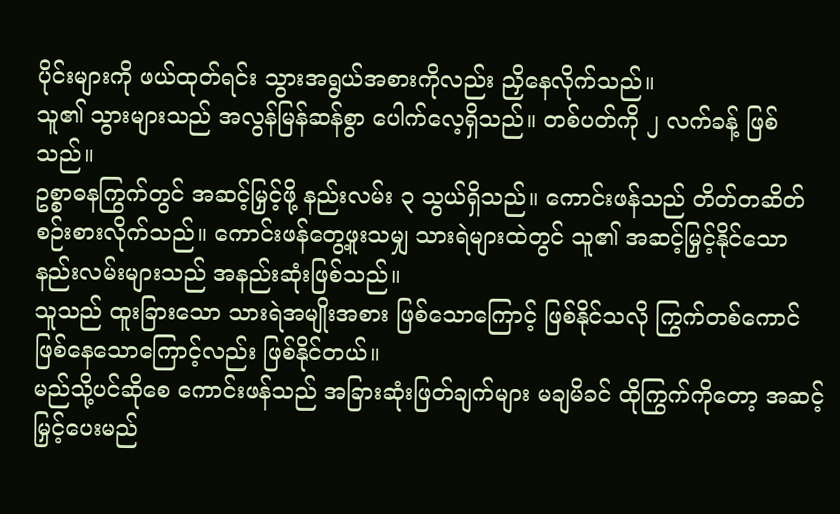ပိုင်းများကို ဖယ်ထုတ်ရင်း သွားအရွယ်အစားကိုလည်း ညှိနေလိုက်သည်။
သူ၏ သွားများသည် အလွန်မြန်ဆန်စွာ ပေါက်လေ့ရှိသည်။ တစ်ပတ်ကို ၂ လက်ခန့် ဖြစ်သည်။
ဥစ္စာဓနကြွက်တွင် အဆင့်မြှင့်ဖို့ နည်းလမ်း ၃ သွယ်ရှိသည်။ ကောင်းဖန်သည် တိတ်တဆိတ်စဉ်းစားလိုက်သည်။ ကောင်းဖန်တွေ့ဖူးသမျှ သားရဲများထဲတွင် သူ၏ အဆင့်မြှင့်နိုင်သော နည်းလမ်းများသည် အနည်းဆုံးဖြစ်သည်။
သူသည် ထူးခြားသော သားရဲအမျိုးအစား ဖြစ်သောကြောင့် ဖြစ်နိုင်သလို ကြွက်တစ်ကောင် ဖြစ်နေသောကြောင့်လည်း ဖြစ်နိုင်တယ်။
မည်သို့ပင်ဆိုစေ ကောင်းဖန်သည် အခြားဆုံးဖြတ်ချက်များ မချမိခင် ထိုကြွက်ကိုတော့ အဆင့်မြှင့်ပေးမည်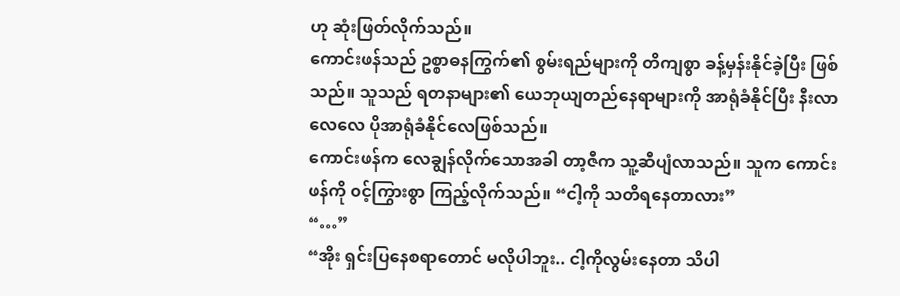ဟု ဆုံးဖြတ်လိုက်သည်။
ကောင်းဖန်သည် ဥစ္စာဓနကြွက်၏ စွမ်းရည်များကို တိကျစွာ ခန့်မှန်းနိုင်ခဲ့ပြီး ဖြစ်သည်။ သူသည် ရတနာများ၏ ယေဘုယျတည်နေရာများကို အာရုံခံနိုင်ပြီး နီးလာလေလေ ပိုအာရုံခံနိုင်လေဖြစ်သည်။
ကောင်းဖန်က လေချွန်လိုက်သောအခါ တာ့ဇီက သူ့ဆီပျံလာသည်။ သူက ကောင်းဖန်ကို ၀င့်ကြွားစွာ ကြည့်လိုက်သည်။ “ငါ့ကို သတိရနေတာလား”
“…”
“အိုး ရှင်းပြနေစရာတောင် မလိုပါဘူး.. ငါ့ကိုလွမ်းနေတာ သိပါ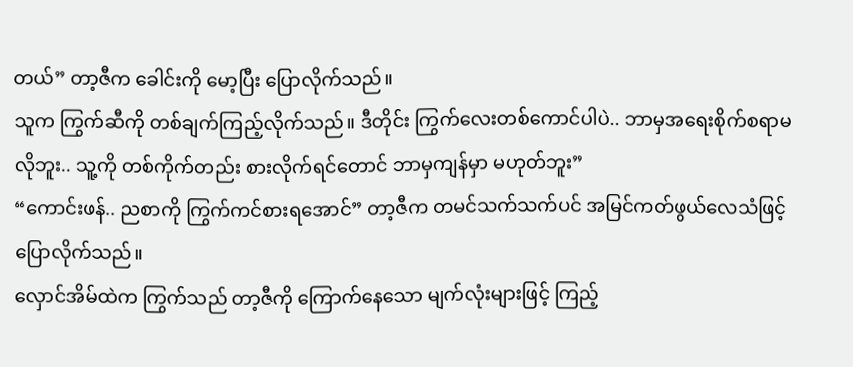တယ်” တာ့ဇီက ခေါင်းကို မော့ပြီး ပြောလိုက်သည်။
သူက ကြွက်ဆီကို တစ်ချက်ကြည့်လိုက်သည်။ ဒီတိုင်း ကြွက်လေးတစ်ကောင်ပါပဲ.. ဘာမှအရေးစိုက်စရာမလိုဘူး.. သူ့ကို တစ်ကိုက်တည်း စားလိုက်ရင်တောင် ဘာမှကျန်မှာ မဟုတ်ဘူး”
“ကောင်းဖန်.. ညစာကို ကြွက်ကင်စားရအောင်” တာ့ဇီက တမင်သက်သက်ပင် အမြင်ကတ်ဖွယ်လေသံဖြင့် ပြောလိုက်သည်။
လှောင်အိမ်ထဲက ကြွက်သည် တာ့ဇီကို ကြောက်နေသော မျက်လုံးများဖြင့် ကြည့်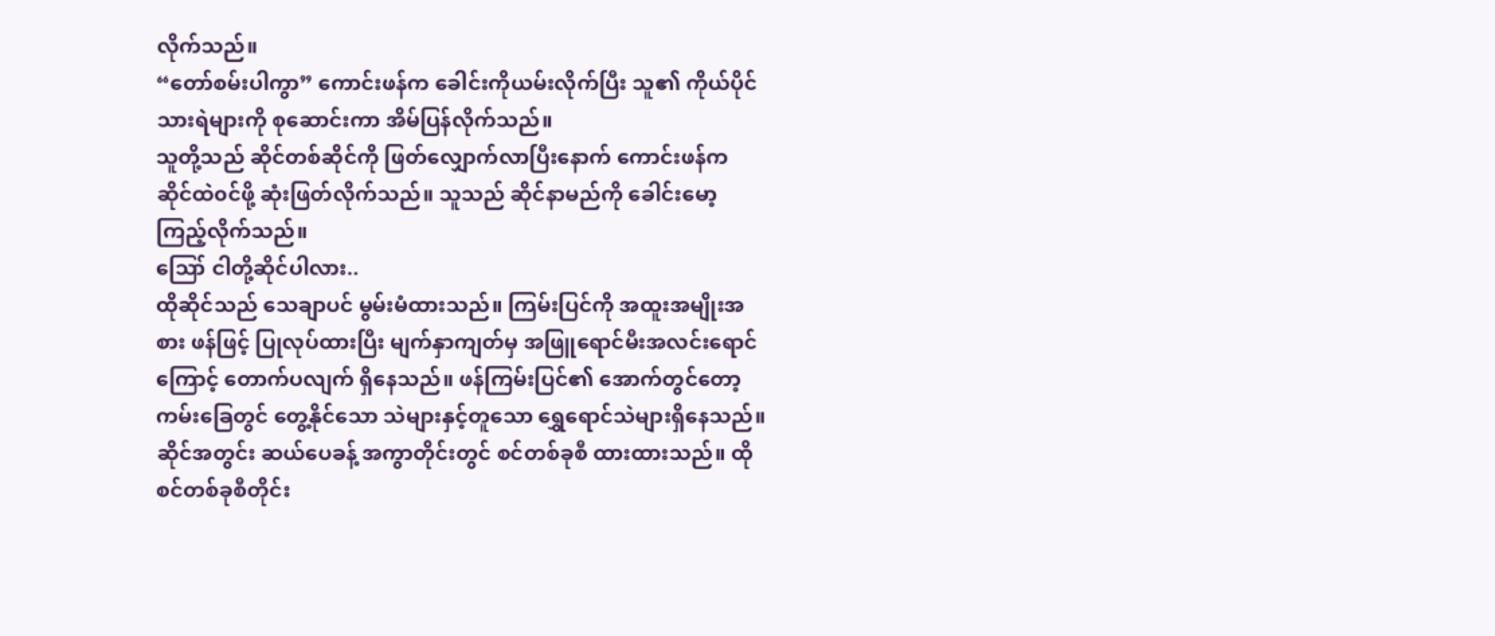လိုက်သည်။
“တော်စမ်းပါကွာ” ကောင်းဖန်က ခေါင်းကိုယမ်းလိုက်ပြီး သူ၏ ကိုယ်ပိုင်သားရဲများကို စုဆောင်းကာ အိမ်ပြန်လိုက်သည်။
သူတို့သည် ဆိုင်တစ်ဆိုင်ကို ဖြတ်လျှောက်လာပြီးနောက် ကောင်းဖန်က ဆိုင်ထဲ၀င်ဖို့ ဆုံးဖြတ်လိုက်သည်။ သူသည် ဆိုင်နာမည်ကို ခေါင်းမော့ကြည့်လိုက်သည်။
ဪ ငါတို့ဆိုင်ပါလား..
ထိုဆိုင်သည် သေချာပင် မွမ်းမံထားသည်။ ကြမ်းပြင်ကို အထူးအမျိုးအစား ဖန်ဖြင့် ပြုလုပ်ထားပြီး မျက်နှာကျတ်မှ အဖြူရောင်မီးအလင်းရောင်ကြောင့် တောက်ပလျက် ရှိနေသည်။ ဖန်ကြမ်းပြင်၏ အောက်တွင်တော့ ကမ်းခြေတွင် တွေ့နိုင်သော သဲများနှင့်တူသော ရွှေရောင်သဲများရှိနေသည်။
ဆိုင်အတွင်း ဆယ်ပေခန့် အကွာတိုင်းတွင် စင်တစ်ခုစီ ထားထားသည်။ ထိုစင်တစ်ခုစီတိုင်း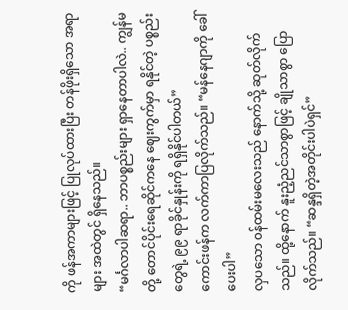ကို ဖန်အကာများဖြင့် ပြုလုပ်ထားပြီး တန်ဖိုးရှိသော အရာများ အထဲတွင် ရှိနေသည်။
“မင်္ဂလာပါဆရာ.. ဘာပစ္စည်းများ ရှာနေတာပါလဲ.. ကျွန်မတို့ တောင်ပိုင်းရေဆိုင်ကနေ ဈေးကွက်မှာ ရနိုင်တဲ့ ပစ္စည်းတွေရဲ့ ၉၉ ရာခိုင်နှုန်းကို ရရှိနိုင်ပါတယ်”
ကောင်းဖန်က လက်ကာပြလိုက်သည်။ “မန်နေဂျာကို ခေါ်ပေးပါ”
လှပသော ၀န်ထမ်းမလေးသည် နောက်သို့ ဆုတ်လိုက်သည်။ ထို့နောက် နူးညံ့ညင်သာစွာဖြင့် ချိုသာစွာ ပြောလိုက်သည်။ “ဆန္ဒရှိတဲ့အတိုင်းပါပဲရှင်”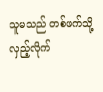သူမသည် တစ်ဖက်သို့ လှည့်လိုက်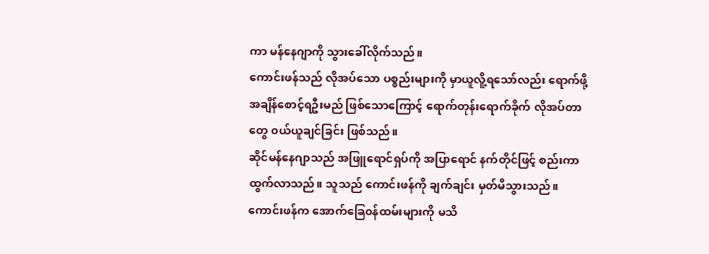ကာ မန်နေဂျာကို သွားခေါ်လိုက်သည်။
ကောင်းဖန်သည် လိုအပ်သော ပစ္စည်းများကို မှာယူလိူ့ရသော်လည်း ရောက်ဖို့အချိန်စောင့်ရဦးမည် ဖြစ်သောကြောင့် ရောက်တုန်းရောက်ခိုက် လိုအပ်တာတွေ ၀ယ်ယူချင်ခြင်း ဖြစ်သည်။
ဆိုင်မန်နေဂျာသည် အဖြူရောင်ရှပ်ကို အပြာရောင် နက်တိုင်ဖြင့် စည်းကာ ထွက်လာသည်။ သူသည် ကောင်းဖန်ကို ချက်ချင်း မှတ်မိသွားသည်။
ကောင်းဖန်က အောက်ခြေ၀န်ထမ်းများကို မသိ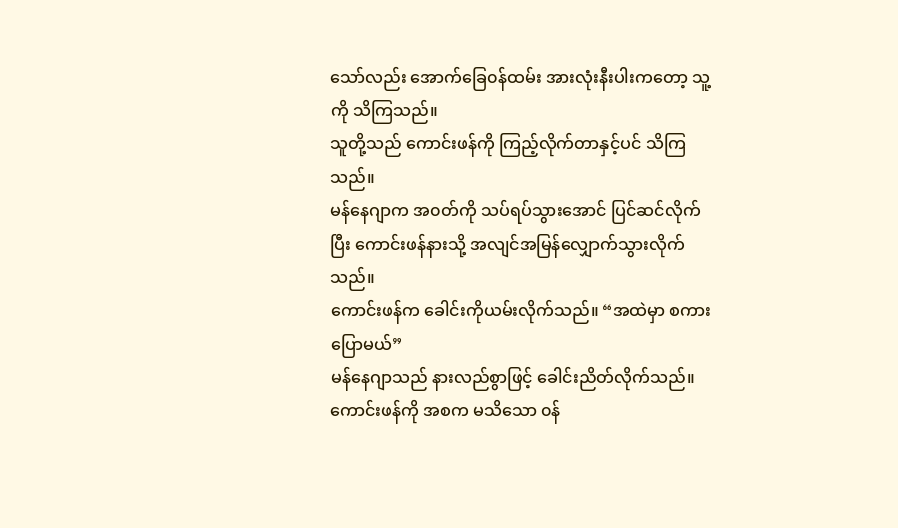သော်လည်း အောက်ခြေ၀န်ထမ်း အားလုံးနီးပါးကတော့ သူ့ကို သိကြသည်။
သူတို့သည် ကောင်းဖန်ကို ကြည့်လိုက်တာနှင့်ပင် သိကြသည်။
မန်နေဂျာက အ၀တ်ကို သပ်ရပ်သွားအောင် ပြင်ဆင်လိုက်ပြီး ကောင်းဖန်နားသို့ အလျင်အမြန်လျှောက်သွားလိုက်သည်။
ကောင်းဖန်က ခေါင်းကိုယမ်းလိုက်သည်။ “အထဲမှာ စကားပြောမယ်”
မန်နေဂျာသည် နားလည်စွာဖြင့် ခေါင်းညိတ်လိုက်သည်။
ကောင်းဖန်ကို အစက မသိသော ၀န်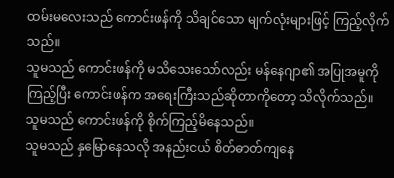ထမ်းမလေးသည် ကောင်းဖန်ကို သိချင်သော မျက်လုံးများဖြင့် ကြည့်လိုက်သည်။
သူမသည် ကောင်းဖန်ကို မသိသေးသော်လည်း မန်နေဂျာ၏ အပြုအမူကို ကြည့်ပြီး ကောင်းဖန်က အရေးကြီးသည်ဆိုတာကိုတော့ သိလိုက်သည်။
သူမသည် ကောင်းဖန်ကို စိုက်ကြည့်မိနေသည်။
သူမသည် နှမြောနေသလို အနည်းငယ် စိတ်ဓာတ်ကျနေ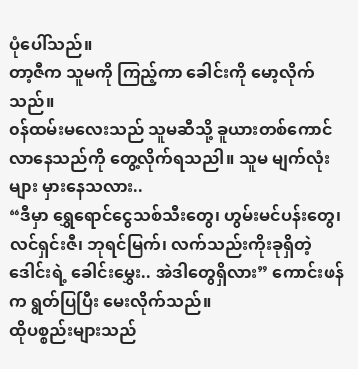ပုံပေါ်သည်။
တာ့ဇီက သူမကို ကြည့်ကာ ခေါင်းကို မော့လိုက်သည်။
၀န်ထမ်းမလေးသည် သူမဆီသို့ ခူယားတစ်ကောင် လာနေသည်ကို တွေ့လိုက်ရသညါ။ သူမ မျက်လုံးများ မှားနေသလား..
“ဒီမှာ ရွှေရောင်ငွေသစ်သီးတွေ၊ ဟွမ်းမင်ပန်းတွေ၊ လင်ရှင်းဇီ၊ ဘုရင်မြက်၊ လက်သည်းကိုးခုရှိတဲ့ ဒေါင်းရဲ့ ခေါင်းမွှေး.. အဲဒါတွေရှိလား” ကောင်းဖန်က ရွတ်ပြပြီး မေးလိုက်သည်။
ထိုပစ္စည်းများသည်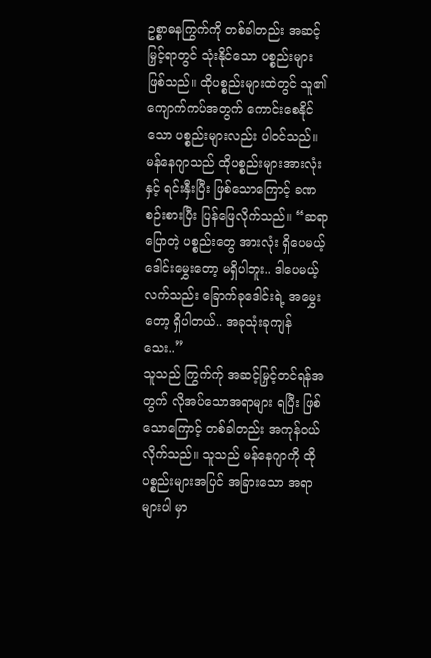ဥစ္စာဓနကြွက်ကို တစ်ခါတည်း အဆင့်မြှင့်ရာတွင် သုံးနိုင်သော ပစ္စည်းများ ဖြစ်သည်။ ထိုပစ္စည်းများထဲတွင် သူ၏ ကျောက်ကပ်အတွက် ကောင်းစေနိုင်သော ပစ္စည်းများလည်း ပါ၀င်သည်။
မန်နေဂျာသည် ထိုပစ္စည်းများအားလုံးနှင့် ရင်းနှီးပြီး ဖြစ်သောကြောင့် ခဏစဉ်းစားပြီး ပြန်ဖြေလိုက်သည်။ “ဆရာ ပြောတဲ့ ပစ္စည်းတွေ အားလုံး ရှိပေမယ့် ဒေါင်းမွှေးတော့ မရှိပါဘူး.. ဒါပေမယ့် လက်သည်း ခြောက်ခုဒေါင်းရဲ့ အမွှေးတော့ ရှိပါတယ်.. အခုသုံးခုကျန်သေး..”
သူသည် ကြွက်က်ု အဆင့်မြှင့်တင်ရန်အတွက် လိုအပ်သောအရာများ ရပြီး ဖြစ်သောကြောင့် တစ်ခါတည်း အကုန်၀ယ်လိုက်သည်။ သူသည် မန်နေဂျာကို ထိုပစ္စည်းများအပြင် အခြားသော အရာများပါ မှာ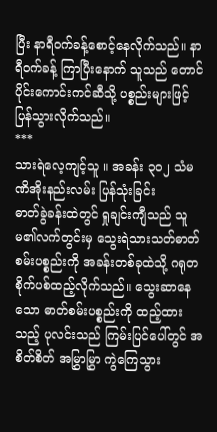ပြီး နာရီ၀က်ခန့်စောင့်နေလိုက်သည်။ နာရီ၀က်ခန့် ကြာပြီးနောက် သူသည် တောင်ပိုင်းကောင်းကင်ဆီသို့ ပစ္စည်းများဖြင့် ပြန်သွားလိုက်သည်။
***
သားရဲလေ့ကျင့်သူ ။ အခန်း ၃၀၂ သံမဏိအိုးနည်းလမ်း ပြန်သုံးခြင်း
ဓာတ်ခွဲခန်းထဲတွင် ရှုချင်းကျီသည် သူမ၏လက်တွင်းမှ သွေးရဲသားသတ်ဓာတ်စမ်းပစ္စည်းကို အခန်းတစ်ခုထဲသို့ ဂရုတစိုက်ပစ်ထည့်လိုက်သည်။ သွေးဆာနေသော ဓာတ်စမ်းပစ္စည်းကို ထည့်ထားသည့် ပုလင်းသည် ကြမ်းပြင်ပေါ်တွင် အစိတ်စိတ် အမြွှာမြွှာ ကွဲကြေသွား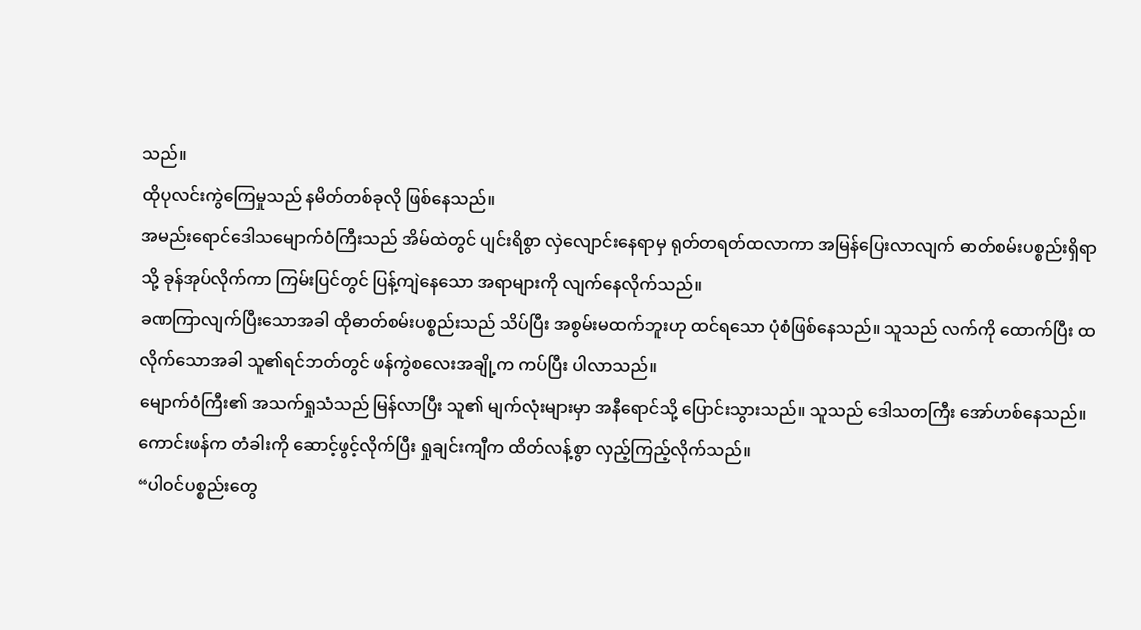သည်။
ထိုပုလင်းကွဲကြေမှုသည် နမိတ်တစ်ခုလို ဖြစ်နေသည်။
အမည်းရောင်ဒေါသမျောက်ဝံကြီးသည် အိမ်ထဲတွင် ပျင်းရိစွာ လှဲလျောင်းနေရာမှ ရုတ်တရတ်ထလာကာ အမြန်ပြေးလာလျက် ဓာတ်စမ်းပစ္စည်းရှိရာသို့ ခုန်အုပ်လိုက်ကာ ကြမ်းပြင်တွင် ပြန့်ကျဲနေသော အရာများကို လျက်နေလိုက်သည်။
ခဏကြာလျက်ပြီးသောအခါ ထိုဓာတ်စမ်းပစ္စည်းသည် သိပ်ပြီး အစွမ်းမထက်ဘူးဟု ထင်ရသော ပုံစံဖြစ်နေသည်။ သူသည် လက်ကို ထောက်ပြီး ထလိုက်သောအခါ သူ၏ရင်ဘတ်တွင် ဖန်ကွဲစလေးအချို့က ကပ်ပြီး ပါလာသည်။
မျောက်ဝံကြီး၏ အသက်ရှုသံသည် မြန်လာပြီး သူ၏ မျက်လုံးများမှာ အနီရောင်သို့ ပြောင်းသွားသည်။ သူသည် ဒေါသတကြီး အော်ဟစ်နေသည်။
ကောင်းဖန်က တံခါးကို ဆောင့်ဖွင့်လိုက်ပြီး ရှုချင်းကျီက ထိတ်လန့်စွာ လှည့်ကြည့်လိုက်သည်။
“ပါဝင်ပစ္စည်းတွေ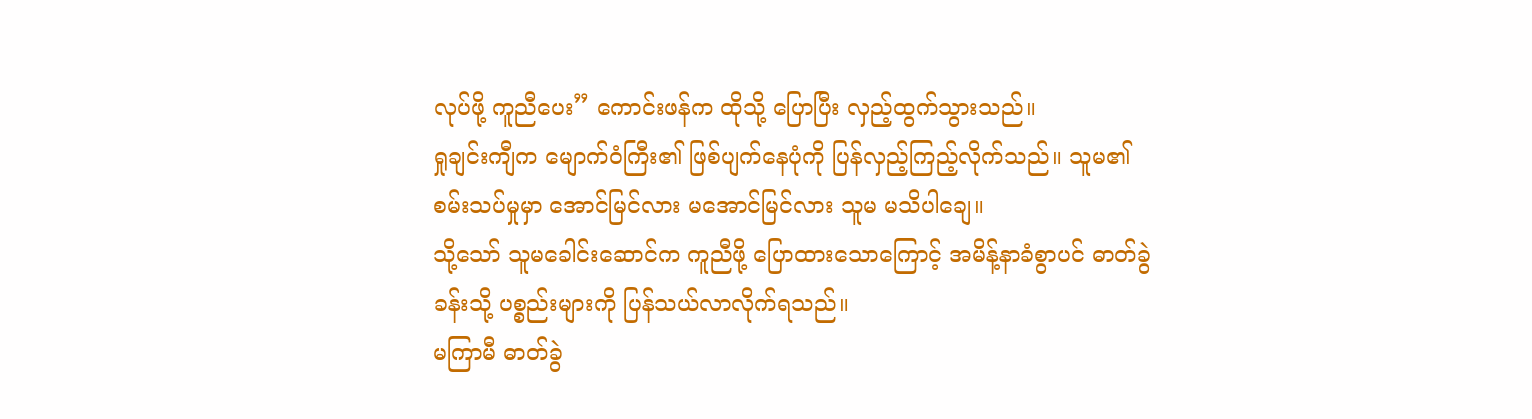လုပ်ဖို့ ကူညီပေး” ကောင်းဖန်က ထိုသို့ ပြောပြီး လှည့်ထွက်သွားသည်။
ရှုချင်းကျီက မျောက်ဝံကြီး၏ ဖြစ်ပျက်နေပုံကို ပြန်လှည့်ကြည့်လိုက်သည်။ သူမ၏ စမ်းသပ်မှုမှာ အောင်မြင်လား မအောင်မြင်လား သူမ မသိပါချေ။
သို့သော် သူမခေါင်းဆောင်က ကူညီဖို့ ပြောထားသောကြောင့် အမိန့်နာခံစွာပင် ဓာတ်ခွဲခန်းသို့ ပစ္စည်းများကို ပြန်သယ်လာလိုက်ရသည်။
မကြာမီ ဓာတ်ခွဲ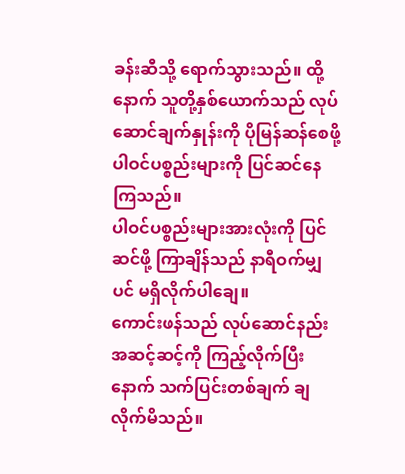ခန်းဆီသို့ ရောက်သွားသည်။ ထို့နောက် သူတို့နှစ်ယောက်သည် လုပ်ဆောင်ချက်နှုန်းကို ပိုမြန်ဆန်စေဖို့ ပါဝင်ပစ္စည်းများကို ပြင်ဆင်နေကြသည်။
ပါဝင်ပစ္စည်းများအားလုံးကို ပြင်ဆင်ဖို့ ကြာချိန်သည် နာရီဝက်မျှပင် မရှိလိုက်ပါချေ။
ကောင်းဖန်သည် လုပ်ဆောင်နည်း အဆင့်ဆင့်ကို ကြည့်လိုက်ပြီးနောက် သက်ပြင်းတစ်ချက် ချလိုက်မိသည်။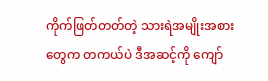ကိုက်ဖြတ်တတ်တဲ့ သားရဲအမျိုးအစားတွေက တကယ်ပဲ ဒီအဆင့်ကို ကျော်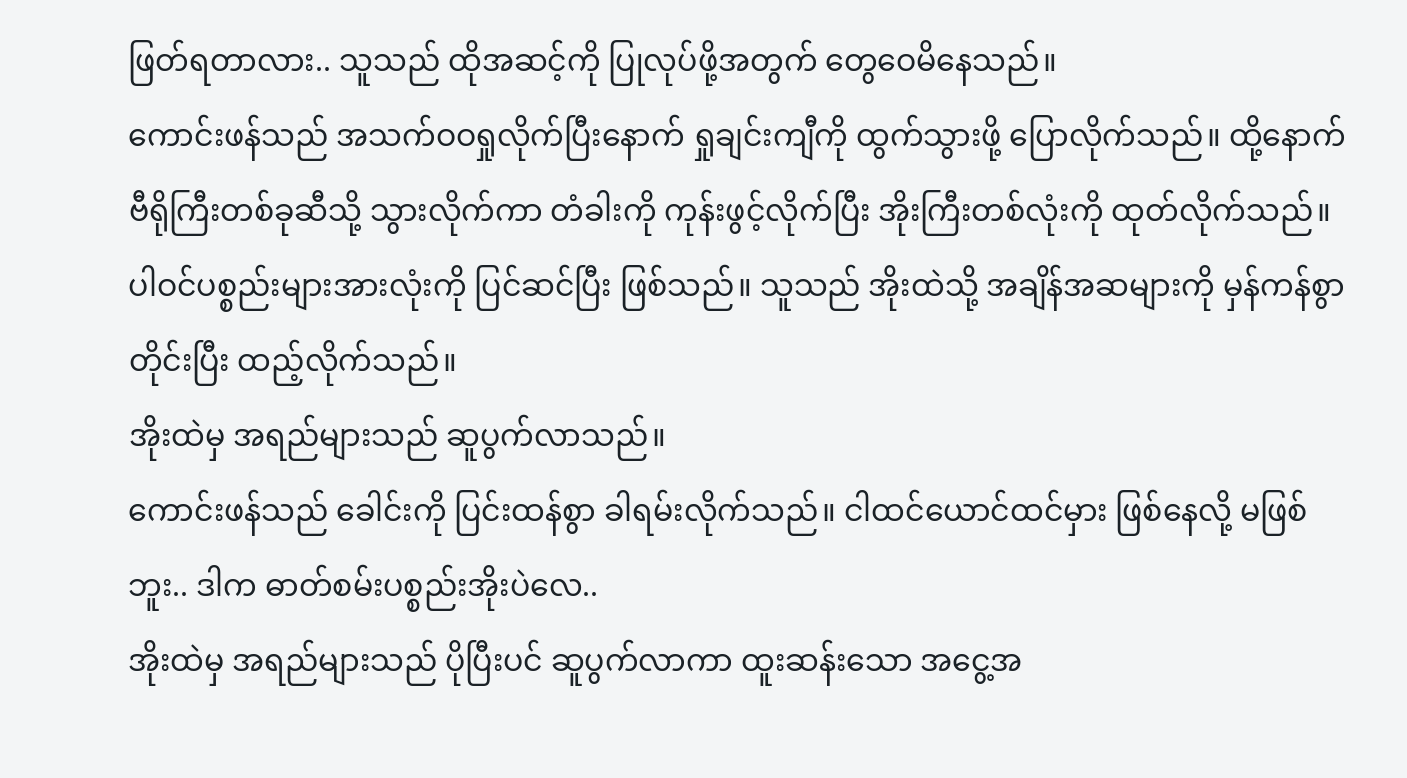ဖြတ်ရတာလား.. သူသည် ထိုအဆင့်ကို ပြုလုပ်ဖို့အတွက် တွေဝေမိနေသည်။
ကောင်းဖန်သည် အသက်ဝဝရှုလိုက်ပြီးနောက် ရှုချင်းကျီကို ထွက်သွားဖို့ ပြောလိုက်သည်။ ထို့နောက် ဗီရိုကြီးတစ်ခုဆီသို့ သွားလိုက်ကာ တံခါးကို ကုန်းဖွင့်လိုက်ပြီး အိုးကြီးတစ်လုံးကို ထုတ်လိုက်သည်။
ပါဝင်ပစ္စည်းများအားလုံးကို ပြင်ဆင်ပြီး ဖြစ်သည်။ သူသည် အိုးထဲသို့ အချိန်အဆများကို မှန်ကန်စွာ တိုင်းပြီး ထည့်လိုက်သည်။
အိုးထဲမှ အရည်များသည် ဆူပွက်လာသည်။
ကောင်းဖန်သည် ခေါင်းကို ပြင်းထန်စွာ ခါရမ်းလိုက်သည်။ ငါထင်ယောင်ထင်မှား ဖြစ်နေလို့ မဖြစ်ဘူး.. ဒါက ဓာတ်စမ်းပစ္စည်းအိုးပဲလေ..
အိုးထဲမှ အရည်များသည် ပိုပြီးပင် ဆူပွက်လာကာ ထူးဆန်းသော အငွေ့အ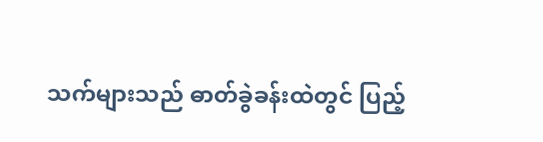သက်များသည် ဓာတ်ခွဲခန်းထဲတွင် ပြည့်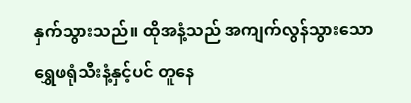နှက်သွားသည်။ ထိုအနံ့သည် အကျက်လွန်သွားသော ရွှေဖရုံသီးနံ့နှင့်ပင် တူနေ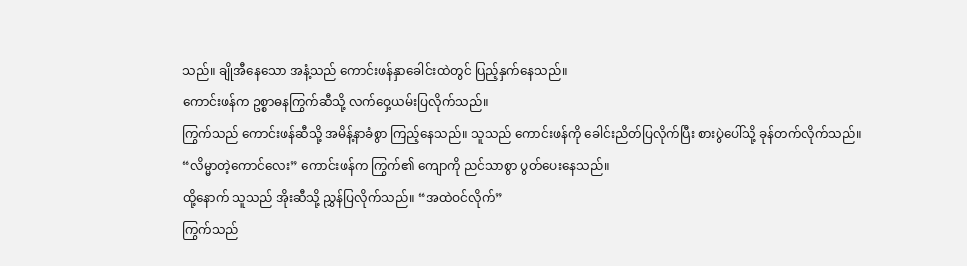သည်။ ချိုအီနေသော အနံ့သည် ကောင်းဖန်နှာခေါင်းထဲတွင် ပြည့်နှက်နေသည်။
ကောင်းဖန်က ဥစ္စာဓနကြွက်ဆီသို့ လက်ဝှေ့ယမ်းပြလိုက်သည်။
ကြွက်သည် ကောင်းဖန်ဆီသို့ အမိန့်နာခံစွာ ကြည့်နေသည်။ သူသည် ကောင်းဖန်ကို ခေါင်းညိတ်ပြလိုက်ပြီး စားပွဲပေါ်သို့ ခုန်တက်လိုက်သည်။
“လိမ္မာတဲ့ကောင်လေး” ကောင်းဖန်က ကြွက်၏ ကျောကို ညင်သာစွာ ပွတ်ပေးနေသည်။
ထို့နောက် သူသည် အိုးဆီသို့ ညွှန်ပြလိုက်သည်။ “အထဲဝင်လိုက်”
ကြွက်သည်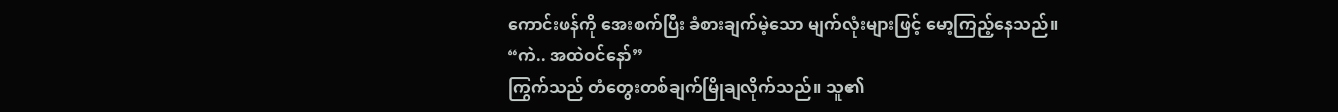ကောင်းဖန်ကို အေးစက်ပြီး ခံစားချက်မဲ့သော မျက်လုံးများဖြင့် မော့ကြည့်နေသည်။
“ကဲ.. အထဲဝင်နော်”
ကြွက်သည် တံတွေးတစ်ချက်မြိုချလိုက်သည်။ သူ၏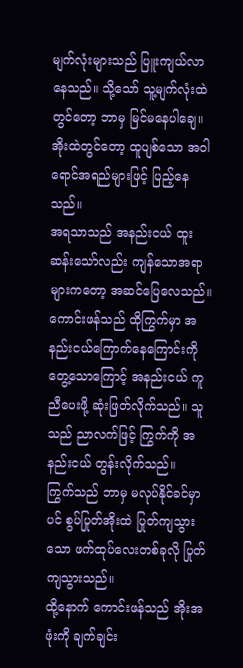မျက်လုံးများသည် ပြူးကျယ်လာနေသည်။ သို့သော် သူ့မျက်လုံးထဲတွင်တော့ ဘာမှ မြင်မနေပါချေ။
အိုးထဲတွင်တော့ ထူပျစ်သော အဝါရောင်အရည်များဖြင့် ပြည့်နေသည်။
အရသာသည် အနည်းငယ် ထူးဆန်းသော်လည်း ကျန်သောအရာများကတော့ အဆင်ပြေလေသည်။
ကောင်းဖန်သည် ထိုကြွက်မှာ အနည်းငယ်ကြောက်နေကြောင်းကို တွေ့သောကြောင့် အနည်းငယ် ကူညီပေးဖို့ ဆုံးဖြတ်လိုက်သည်။ သူသည် ညာလက်ဖြင့် ကြွက်ကို အနည်းငယ် တွန်းလိုက်သည်။
ကြွက်သည် ဘာမှ မလုပ်နိုင်ခင်မှာပင် စွပ်ပြုတ်အိုးထဲ ပြုတ်ကျသွားသော ဖက်ထုပ်လေးတစ်ခုလို ပြုတ်ကျသွားသည်။
ထို့နောက် ကောင်းဖန်သည် အိုးအဖုံးကို ချက်ချင်း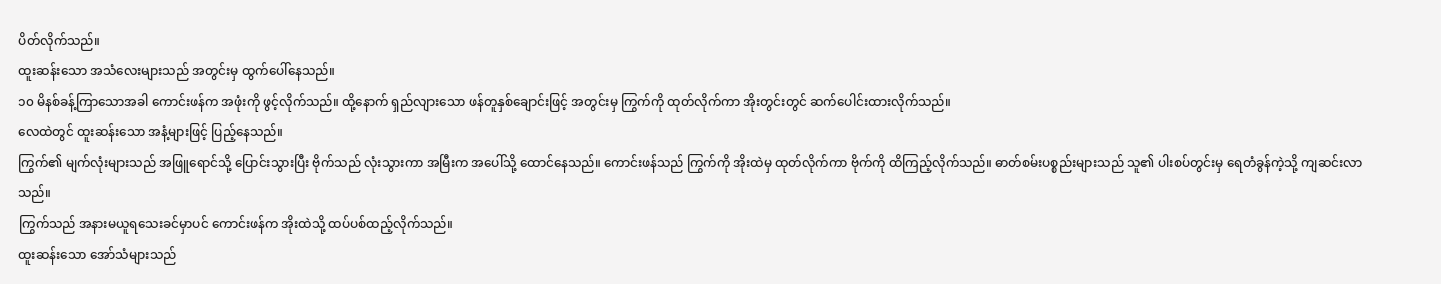ပိတ်လိုက်သည်။
ထူးဆန်းသော အသံလေးများသည် အတွင်းမှ ထွက်ပေါ်နေသည်။
၁၀ မိနစ်ခန့်ကြာသောအခါ ကောင်းဖန်က အဖုံးကို ဖွင့်လိုက်သည်။ ထို့နောက် ရှည်လျားသော ဖန်တူနှစ်ချောင်းဖြင့် အတွင်းမှ ကြွက်ကို ထုတ်လိုက်ကာ အိုးတွင်းတွင် ဆက်ပေါင်းထားလိုက်သည်။
လေထဲတွင် ထူးဆန်းသော အနံ့များဖြင့် ပြည့်နေသည်။
ကြွက်၏ မျက်လုံးများသည် အဖြူရောင်သို့ ပြောင်းသွားပြီး ဗိုက်သည် လုံးသွားကာ အမြီးက အပေါ်သို့ ထောင်နေသည်။ ကောင်းဖန်သည် ကြွက်ကို အိုးထဲမှ ထုတ်လိုက်ကာ ဗိုက်ကို ထိကြည့်လိုက်သည်။ ဓာတ်စမ်းပစ္စည်းများသည် သူ၏ ပါးစပ်တွင်းမှ ရေတံခွန်ကဲ့သို့ ကျဆင်းလာသည်။
ကြွက်သည် အနားမယူရသေးခင်မှာပင် ကောင်းဖန်က အိုးထဲသို့ ထပ်ပစ်ထည့်လိုက်သည်။
ထူးဆန်းသော အော်သံများသည်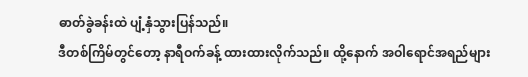ဓာတ်ခွဲခန်းထဲ ပျံ့နှံသွားပြန်သည်။
ဒီတစ်ကြိမ်တွင်တော့ နာရီဝက်ခန့် ထားထားလိုက်သည်။ ထို့နောက် အဝါရောင်အရည်များ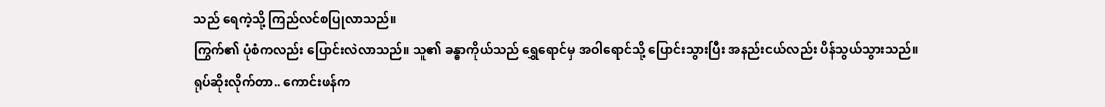သည် ရေကဲ့သို့ ကြည်လင်စပြုလာသည်။
ကြွက်၏ ပုံစံကလည်း ပြောင်းလဲလာသည်။ သူ၏ ခန္ဓာကိုယ်သည် ရွှေရောင်မှ အဝါရောင်သို့ ပြောင်းသွားပြီး အနည်းငယ်လည်း ပိန်သွယ်သွားသည်။
ရုပ်ဆိုးလိုက်တာ.. ကောင်းဖန်က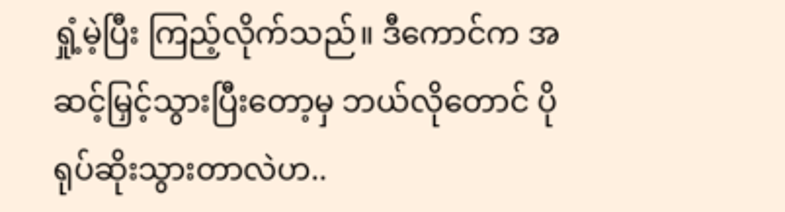ရှုံ့မဲ့ပြီး ကြည့်လိုက်သည်။ ဒီကောင်က အဆင့်မြှင့်သွားပြီးတော့မှ ဘယ်လိုတောင် ပိုရုပ်ဆိုးသွားတာလဲဟ..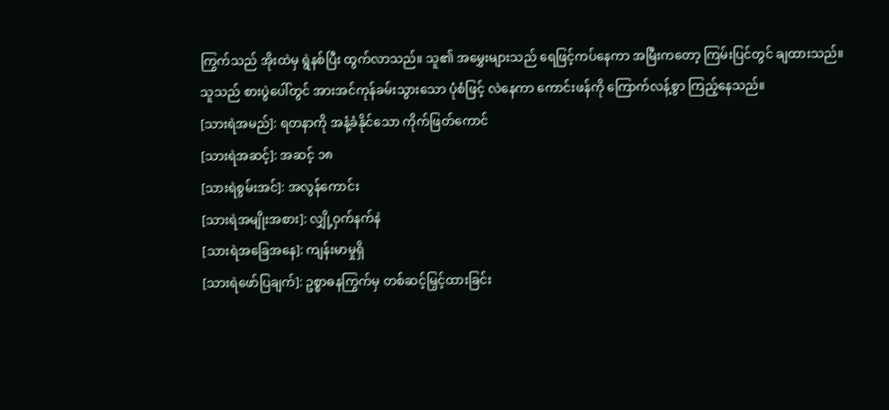ကြွက်သည် အိုးထဲမှ ရွဲနစ်ပြီး ထွက်လာသည်။ သူ၏ အမွှေးများသည် ရေဖြင့်ကပ်နေကာ အမြီးကတော့ ကြမ်းပြင်တွင် ချထားသည်။
သူသည် စားပွဲပေါ်တွင် အားအင်ကုန်ခမ်းသွားသော ပုံစံဖြင့် လဲနေကာ ကောင်းဖန်ကို ကြောက်လန့်စွာ ကြည့်နေသည်။
[သားရဲအမည်]: ရတနာကို အနံ့ခံနိုင်သော ကိုက်ဖြတ်ကောင်
[သားရဲအဆင့်]: အဆင့် ၁၈
[သားရဲစွမ်းအင်]: အလွန်ကောင်း
[သားရဲအမျိုးအစား]: လျှို့ဝှက်နက်နဲ
[သားရဲအခြေအနေ]: ကျန်းမာမှုရှိ
[သားရဲဖော်ပြချက်]: ဥစ္စာဓနကြွက်မှ တစ်ဆင့်မြှင့်ထားခြင်း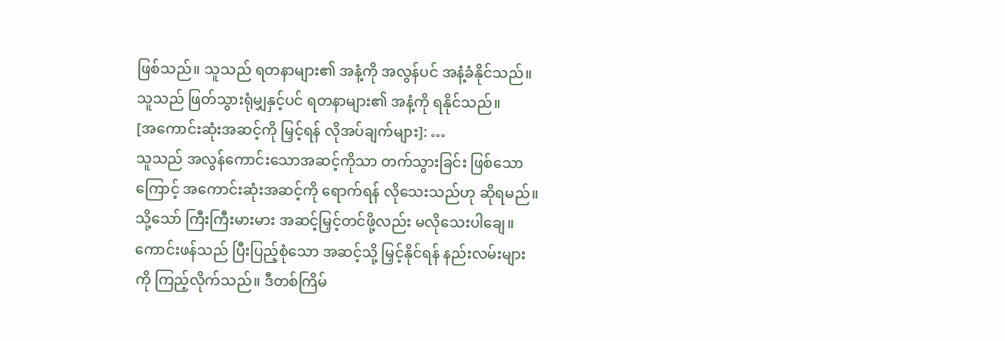ဖြစ်သည်။ သူသည် ရတနာများ၏ အနံ့ကို အလွန်ပင် အနံ့ခံနိုင်သည်။ သူသည် ဖြတ်သွားရုံမျှနှင့်ပင် ရတနာများ၏ အနံ့ကို ရနိုင်သည်။
[အကောင်းဆုံးအဆင့်ကို မြှင့်ရန် လိုအပ်ချက်များ]: …
သူသည် အလွန်ကောင်းသောအဆင့်ကိုသာ တက်သွားခြင်း ဖြစ်သောကြောင့် အကောင်းဆုံးအဆင့်ကို ရောက်ရန် လိုသေးသည်ဟု ဆိုရမည်။ သို့သော် ကြီးကြီးမားမား အဆင့်မြှင့်တင်ဖို့လည်း မလိုသေးပါချေ။
ကောင်းဖန်သည် ပြီးပြည့်စုံသော အဆင့်သို့ မြှင့်နိုင်ရန် နည်းလမ်းများကို ကြည့်လိုက်သည်။ ဒီတစ်ကြိမ်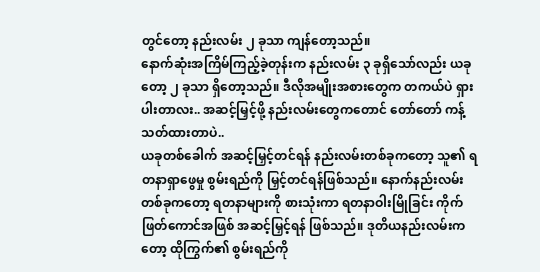တွင်တော့ နည်းလမ်း ၂ ခုသာ ကျန်တော့သည်။
နောက်ဆုံးအကြိမ်ကြည့်ခဲ့တုန်းက နည်းလမ်း ၃ ခုရှိသော်လည်း ယခုတော့ ၂ ခုသာ ရှိတော့သည်။ ဒီလိုအမျိုးအစားတွေက တကယ်ပဲ ရှားပါးတာလး.. အဆင့်မြှင့်ဖို့ နည်းလမ်းတွေကတောင် တော်တော် ကန့်သတ်ထားတာပဲ..
ယခုတစ်ခေါက် အဆင့်မြှင့်တင်ရန် နည်းလမ်းတစ်ခုကတော့ သူ၏ ရတနာရှာဖွေမှု စွမ်းရည်ကို မြှင့်တင်ရန်ဖြစ်သည်။ နောက်နည်းလမ်းတစ်ခုကတော့ ရတနာများကို စားသုံးကာ ရတနာဝါးမြိုခြင်း ကိုက်ဖြတ်ကောင်အဖြစ် အဆင့်မြှင့်ရန် ဖြစ်သည်။ ဒုတိယနည်းလမ်းကတော့ ထိုကြွက်၏ စွမ်းရည်ကို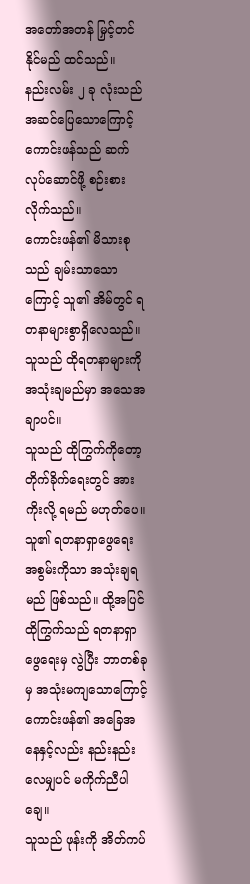အတော်အတန် မြှင့်တင်နိုင်မည် ထင်သည်။
နည်းလမ်း ၂ ခု လုံးသည် အဆင်ပြေသောကြောင့် ကောင်းဖန်သည် ဆက်လုပ်ဆောင်ဖို့ စဉ်းစားလိုက်သည်။
ကောင်းဖန်၏ မိသားစုသည် ချမ်းသာသောကြောင့် သူ၏ အိမ်တွင် ရတနာများစွာရှိလေသည်။ သူသည် ထိုရတနာများကို အသုံးချမည်မှာ အသေအချာပင်။
သူသည် ထိုကြွက်ကိုတော့ တိုက်ခိုက်ရေးတွင် အားကိုးလို့ ရမည် မဟုတ်ပေ။ သူ၏ ရတနာရှာဖွေရေး အစွမ်းကိုသာ အသုံးချရမည် ဖြစ်သည်။ ထို့အပြင် ထိုကြွက်သည် ရတနာရှာဖွေရေးမှ လွဲပြီး ဘာတစ်ခုမှ အသုံးမကျသောကြောင့် ကောင်းဖန်၏ အခြေအနေနှင့်လည်း နည်းနည်းလေမျှပင် မကိုက်ညီပါချေ။
သူသည် ဖုန်းကို အိတ်ကပ်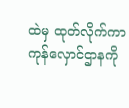ထဲမှ ထုတ်လိုက်ကာ ကုန်လှောင်ဌာနကို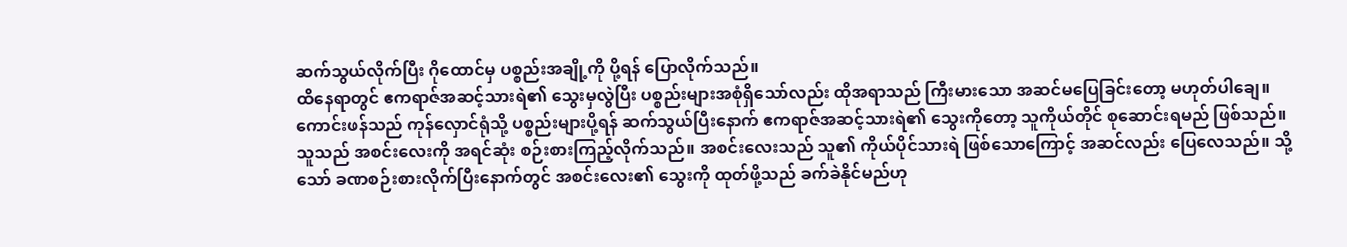ဆက်သွယ်လိုက်ပြီး ဂိုထောင်မှ ပစ္စည်းအချို့ကို ပို့ရန် ပြောလိုက်သည်။
ထိနေရာတွင် ဧကရာဇ်အဆင့်သားရဲ၏ သွေးမှလွဲပြီး ပစ္စည်းများအစုံရှိသော်လည်း ထိုအရာသည် ကြီးမားသော အဆင်မပြေခြင်းတော့ မဟုတ်ပါချေ။
ကောင်းဖန်သည် ကုန်လှောင်ရုံသို့ ပစ္စည်းများပို့ရန် ဆက်သွယ်ပြီးနောက် ဧကရာဇ်အဆင့်သားရဲ၏ သွေးကိုတော့ သူကိုယ်တိုင် စုဆောင်းရမည် ဖြစ်သည်။
သူသည် အစင်းလေးကို အရင်ဆုံး စဉ်းစားကြည့်လိုက်သည်။ အစင်းလေးသည် သူ၏ ကိုယ်ပိုင်သားရဲ ဖြစ်သောကြောင့် အဆင်လည်း ပြေလေသည်။ သို့သော် ခဏစဉ်းစားလိုက်ပြီးနောက်တွင် အစင်းလေး၏ သွေးကို ထုတ်ဖို့သည် ခက်ခဲနိုင်မည်ဟု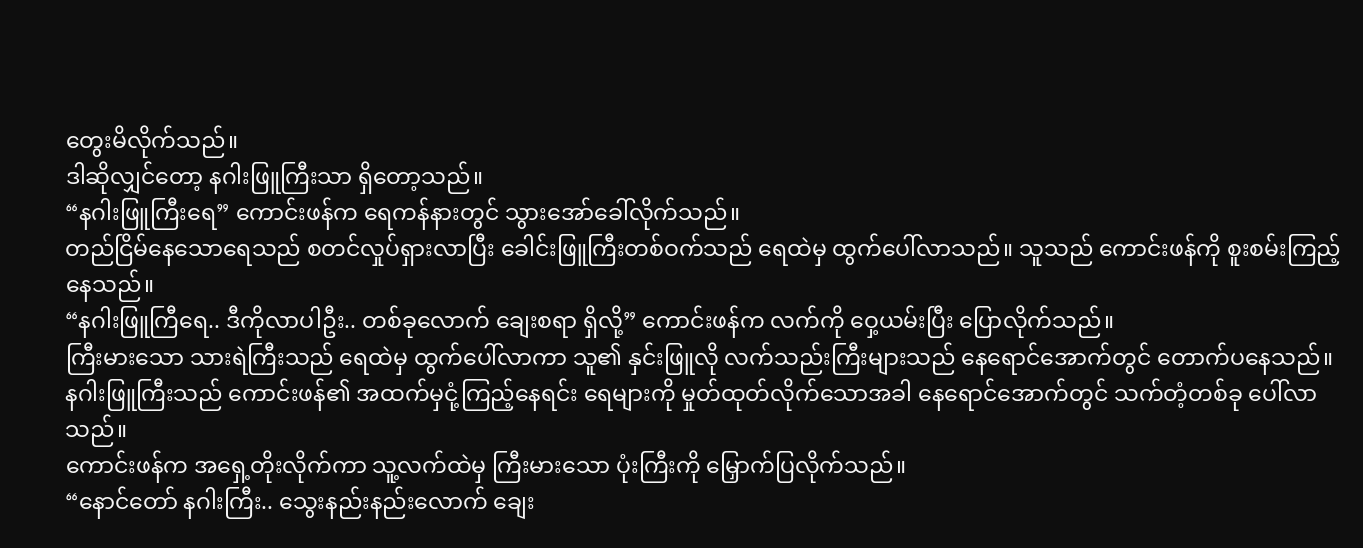တွေးမိလိုက်သည်။
ဒါဆိုလျှင်တော့ နဂါးဖြူကြီးသာ ရှိတော့သည်။
“နဂါးဖြူကြီးရေ” ကောင်းဖန်က ရေကန်နားတွင် သွားအော်ခေါ်လိုက်သည်။
တည်ငြိမ်နေသောရေသည် စတင်လှုပ်ရှားလာပြီး ခေါင်းဖြူကြီးတစ်ဝက်သည် ရေထဲမှ ထွက်ပေါ်လာသည်။ သူသည် ကောင်းဖန်ကို စူးစမ်းကြည့်နေသည်။
“နဂါးဖြူကြီရေ.. ဒီကိုလာပါဦး.. တစ်ခုလောက် ချေးစရာ ရှိလို့” ကောင်းဖန်က လက်ကို ဝှေ့ယမ်းပြီး ပြောလိုက်သည်။
ကြီးမားသော သားရဲကြီးသည် ရေထဲမှ ထွက်ပေါ်လာကာ သူ၏ နှင်းဖြူလို လက်သည်းကြီးများသည် နေရောင်အောက်တွင် တောက်ပနေသည်။ နဂါးဖြူကြီးသည် ကောင်းဖန်၏ အထက်မှငုံ့ကြည့်နေရင်း ရေများကို မှုတ်ထုတ်လိုက်သောအခါ နေရောင်အောက်တွင် သက်တံ့တစ်ခု ပေါ်လာသည်။
ကောင်းဖန်က အရှေ့တိုးလိုက်ကာ သူ့လက်ထဲမှ ကြီးမားသော ပုံးကြီးကို မြှောက်ပြလိုက်သည်။
“နောင်တော် နဂါးကြီး.. သွေးနည်းနည်းလောက် ချေး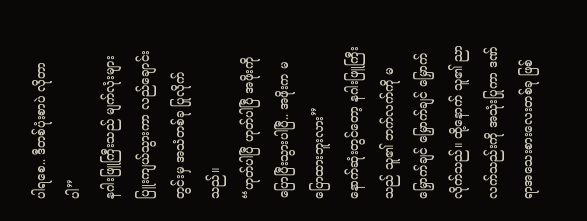ပါရစေ.. ဒီတစ်ပုံးစာပဲ လိုတာပါ”
နဂါးဖြူကြီးသည် မျက်လုံးများပြူးကျယ်သွားကာ လည်ချောင်းတွင်းမှ အသံတစ်ခု ပြုလိုက်သည်။
“ဟုတ်ပါပြီ ဟုတ်ပါပြီ အဖိုးကို ပြောပြီးသွားပါပြီ.. အဖိုးက မပြောထားဘူးလား”
နောက်ဆုံးတွင်တော့ နဂါးဖြူကြီးသည် သူ၏ ဘက်လက်ကို မမြှောက်ချင် မြှောက်ချင် မြှောက်လိုက်သည်။ ထို့နောက် သူ၏ ညာလက်သည်းကို အသုံးပြုကာ ဒဏ်ရာအသေးစားလေးတစ်ခု ဖြစ်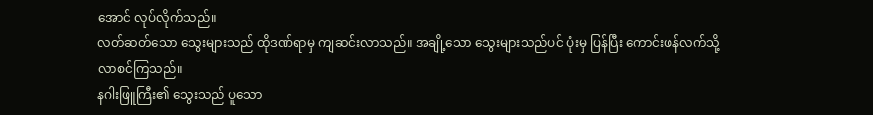အောင် လုပ်လိုက်သည်။
လတ်ဆတ်သော သွေးများသည် ထိုဒဏ်ရာမှ ကျဆင်းလာသည်။ အချို့သော သွေးများသည်ပင် ပုံးမှ ပြန်ပြီး ကောင်းဖန်လက်သို့ လာစင်ကြသည်။
နဂါးဖြူကြီး၏ သွေးသည် ပူသော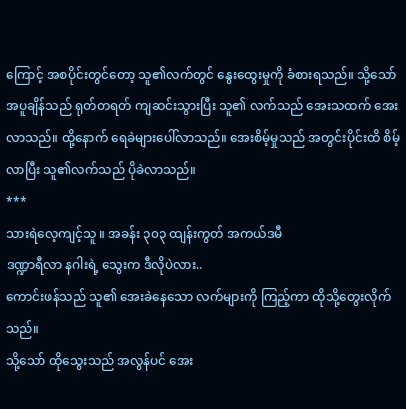ကြောင့် အစပိုင်းတွင်တော့ သူ၏လက်တွင် နွေးထွေးမှုကို ခံစားရသည်။ သို့သော် အပူချိန်သည် ရုတ်တရတ် ကျဆင်းသွားပြီး သူ၏ လက်သည် အေးသထက် အေးလာသည်။ ထို့နောက် ရေခဲများပေါ်လာသည်။ အေးစိမ့်မှုသည် အတွင်းပိုင်းထိ စိမ့်လာပြီး သူ၏လက်သည် ပိုခဲလာသည်။
***
သားရဲလေ့ကျင့်သူ ။ အခန်း ၃၀၃ ထျန်းကွတ် အကယ်ဒမီ
ဒဏ္ဍာရီလာ နဂါးရဲ့ သွေးက ဒီလိုပဲလား..
ကောင်းဖန်သည် သူ၏ အေးခဲနေသော လက်များကို ကြည့်ကာ ထိုသို့တွေးလိုက်သည်။
သို့သော် ထိုသွေးသည် အလွန်ပင် အေး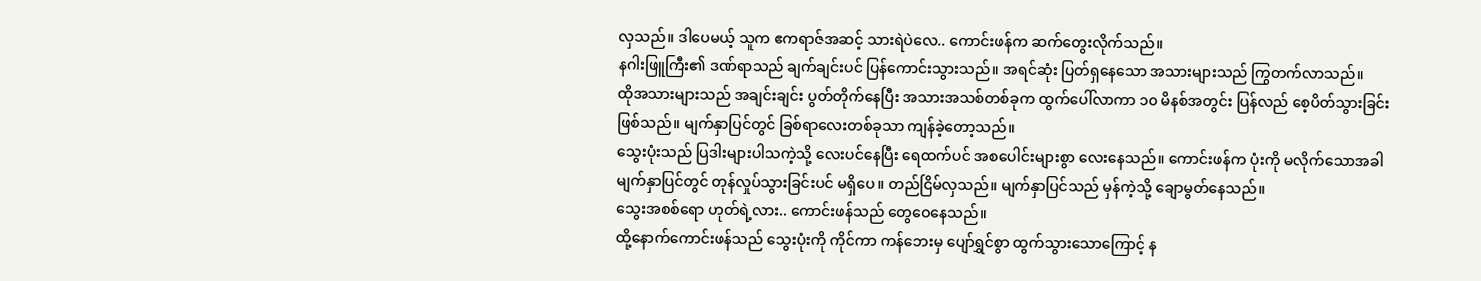လှသည်။ ဒါပေမယ့် သူက ဧကရာဇ်အဆင့် သားရဲပဲလေ.. ကောင်းဖန်က ဆက်တွေးလိုက်သည်။
နဂါးဖြူကြီး၏ ဒဏ်ရာသည် ချက်ချင်းပင် ပြန်ကောင်းသွားသည်။ အရင်ဆုံး ပြတ်ရှနေသော အသားများသည် ကြွတက်လာသည်။
ထိုအသားများသည် အချင်းချင်း ပွတ်တိုက်နေပြီး အသားအသစ်တစ်ခုက ထွက်ပေါ်လာကာ ၁၀ မိနစ်အတွင်း ပြန်လည် စေ့ပိတ်သွားခြင်း ဖြစ်သည်။ မျက်နှာပြင်တွင် ခြစ်ရာလေးတစ်ခုသာ ကျန်ခဲ့တော့သည်။
သွေးပုံးသည် ပြဒါးများပါသကဲ့သို့ လေးပင်နေပြီး ရေထက်ပင် အစပေါင်းများစွာ လေးနေသည်။ ကောင်းဖန်က ပုံးကို မလိုက်သောအခါ မျက်နှာပြင်တွင် တုန်လှုပ်သွားခြင်းပင် မရှိပေ။ တည်ငြိမ်လှသည်။ မျက်နှာပြင်သည် မှန်ကဲ့သို့ ချောမွတ်နေသည်။
သွေးအစစ်ရော ဟုတ်ရဲ့လား.. ကောင်းဖန်သည် တွေဝေနေသည်။
ထို့နောက်ကောင်းဖန်သည် သွေးပုံးကို ကိုင်ကာ ကန်ဘေးမှ ပျော်ရွှင်စွာ ထွက်သွားသောကြောင့် န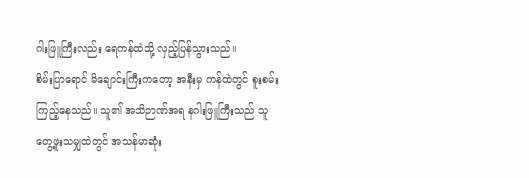ဂါးဖြူကြီးလည်း ရေကန်ထဲသို့ လှည့်ပြန်သွားသည်။
စိမ်းပြာရောင် မိချောင်းကြီးကတော့ အနီးမှ ကန်ထဲတွင် စူးစမ်းကြည့်နေသည်။ သူ၏ အသိဉာဏ်အရ နဂါးဖြူကြီးသည် သူတွေ့ဖူးသမျှထဲတွင် အသန်မာဆုံး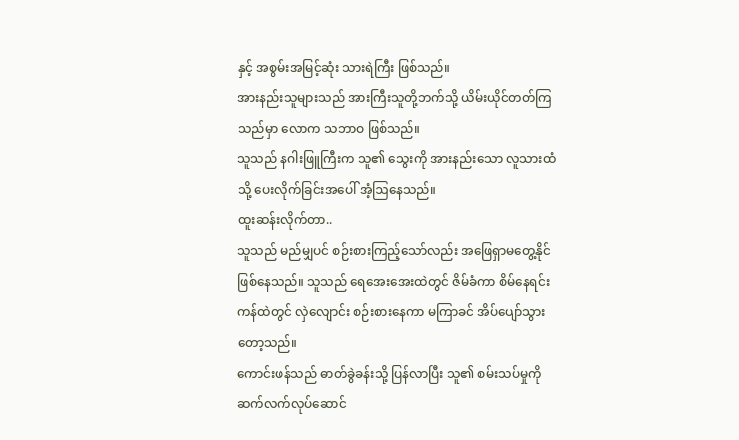နှင့် အစွမ်းအမြင့်ဆုံး သားရဲကြီး ဖြစ်သည်။
အားနည်းသူများသည် အားကြီးသူတို့ဘက်သို့ ယိမ်းယိုင်တတ်ကြသည်မှာ လောက သဘာဝ ဖြစ်သည်။
သူသည် နဂါးဖြူကြီးက သူ၏ သွေးကို အားနည်းသော လူသားထံသို့ ပေးလိုက်ခြင်းအပေါ် အံ့ဩနေသည်။
ထူးဆန်းလိုက်တာ..
သူသည် မည်မျှပင် စဉ်းစားကြည့်သော်လည်း အဖြေရှာမတွေ့နိုင် ဖြစ်နေသည်။ သူသည် ရေအေးအေးထဲတွင် ဇိမ်ခံကာ စိမ်နေရင်း ကန်ထဲတွင် လှဲလျောင်း စဉ်းစားနေကာ မကြာခင် အိပ်ပျော်သွားတော့သည်။
ကောင်းဖန်သည် ဓာတ်ခွဲခန်းသို့ ပြန်လာပြီး သူ၏ စမ်းသပ်မှုကို ဆက်လက်လုပ်ဆောင်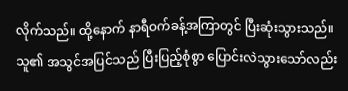လိုက်သည်။ ထို့နောက် နာရီဝက်ခန့်အကြာတွင် ပြီးဆုံးသွားသည်။
သူ၏ အသွင်အပြင်သည် ပြီးပြည့်စုံစွာ ပြောင်းလဲသွားသော်လည်း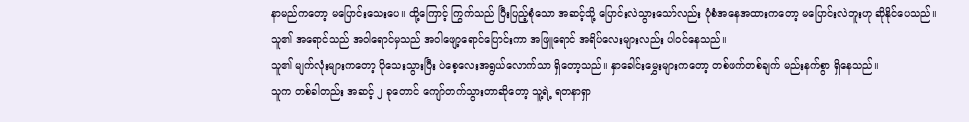နာမည်ကတော့ မပြောင်းသေးပေ။ ထို့ကြောင့် ကြွက်သည် ပြီးပြည့်စုံသော အဆင့်သို့ ပြောင်းလဲသွားသော်လည်း ပုံစံအနေအထားကတော့ မပြောင်းလဲဘူးဟု ဆိုနိုင်ပေသည်။
သူ၏ အရောင်သည် အဝါရောင်မှသည် အဝါဖျော့ရောင်ပြောင်းကာ အဖြူရောင် အရိပ်လေးများလည်း ပါဝင်နေသည်။
သူ၏ မျက်လုံးများကတော့ ပိုသေးသွားပြီး ပဲစေ့လေးအရွယ်လောက်သာ ရှိတော့သည်။ နှာခေါင်းမွှေးများကတော့ တစ်ဖက်တစ်ချက် မည်းနက်စွာ ရှိနေသည်။
သူက တစ်ခါတည်း အဆင့် ၂ ခုတောင် ကျော်တက်သွားတာဆိုတော့ သူ့ရဲ့ ရတနာရှာ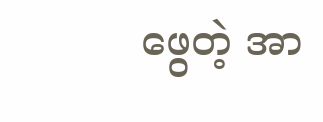ဖွေတဲ့ အာ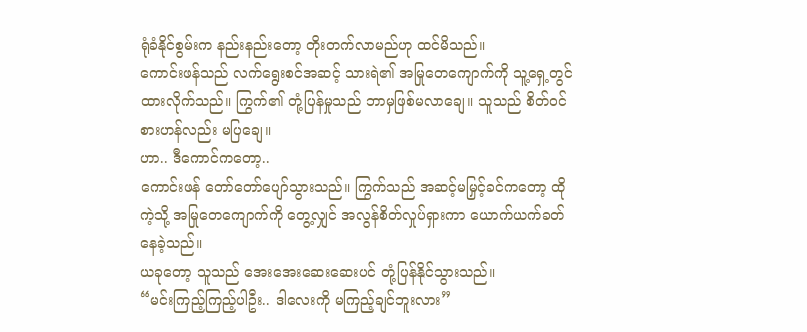ရုံခံနိုင်စွမ်းက နည်းနည်းတော့ တိုးတက်လာမည်ဟု ထင်မိသည်။
ကောင်းဖန်သည် လက်ရွေးစင်အဆင့် သားရဲ၏ အမြုတေကျောက်ကို သူ့ရှေ့တွင် ထားလိုက်သည်။ ကြွက်၏ တုံ့ပြန်မှုသည် ဘာမှဖြစ်မလာချေ။ သူသည် စိတ်ဝင်စားဟန်လည်း မပြချေ။
ဟာ.. ဒီကောင်ကတော့..
ကောင်းဖန် တော်တော်ပျော်သွားသည်။ ကြွက်သည် အဆင့်မမြှင့်ခင်ကတော့ ထိုကဲ့သို့ အမြုတေကျောက်ကို တွေ့လျှင် အလွန်စိတ်လှုပ်ရှားကာ ယောက်ယက်ခတ်နေခဲ့သည်။
ယခုတော့ သူသည် အေးအေးဆေးဆေးပင် တုံ့ပြန်နိုင်သွားသည်။
“မင်းကြည့်ကြည့်ပါဦး.. ဒါလေးကို မကြည့်ချင်ဘူးလား”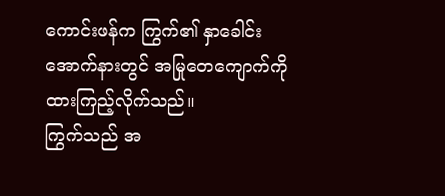ကောင်းဖန်က ကြွက်၏ နှာခေါင်းအောက်နားတွင် အမြုတေကျောက်ကို ထားကြည့်လိုက်သည်။
ကြွက်သည် အ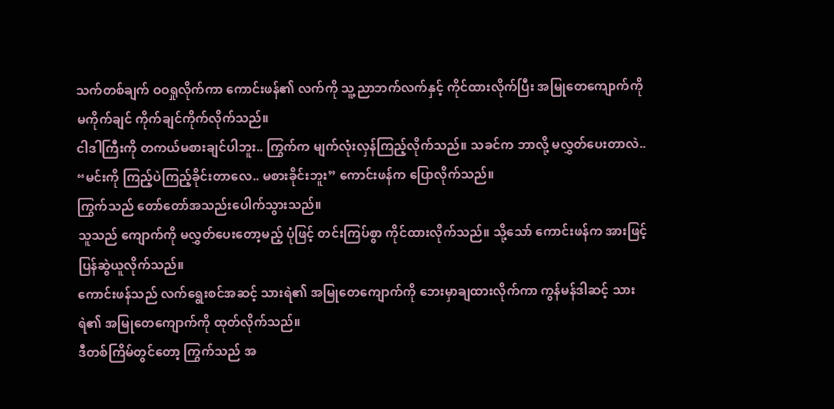သက်တစ်ချက် ဝဝရှုလိုက်ကာ ကောင်းဖန်၏ လက်ကို သူ့ညာဘက်လက်နှင့် ကိုင်ထားလိုက်ပြီး အမြုတေကျောက်ကို မကိုက်ချင် ကိုက်ချင်ကိုက်လိုက်သည်။
ငါဒါကြီးကို တကယ်မစားချင်ပါဘူး.. ကြွက်က မျက်လုံးလှန်ကြည့်လိုက်သည်။ သခင်က ဘာလို့ မလွှတ်ပေးတာလဲ..
“မင်းကို ကြည့်ပဲကြည့်ခိုင်းတာလေ.. မစားခိုင်းဘူး” ကောင်းဖန်က ပြောလိုက်သည်။
ကြွက်သည် တော်တော်အသည်းပေါက်သွားသည်။
သူသည် ကျောက်ကို မလွှတ်ပေးတော့မည့် ပုံဖြင့် တင်းကြပ်စွာ ကိုင်ထားလိုက်သည်။ သို့သော် ကောင်းဖန်က အားဖြင့် ပြန်ဆွဲယူလိုက်သည်။
ကောင်းဖန်သည် လက်ရွေးစင်အဆင့် သားရဲ၏ အမြုတေကျောက်ကို ဘေးမှာချထားလိုက်ကာ ကွန်မန်ဒါဆင့် သားရဲ၏ အမြုတေကျောက်ကို ထုတ်လိုက်သည်။
ဒီတစ်ကြိမ်တွင်တော့ ကြွက်သည် အ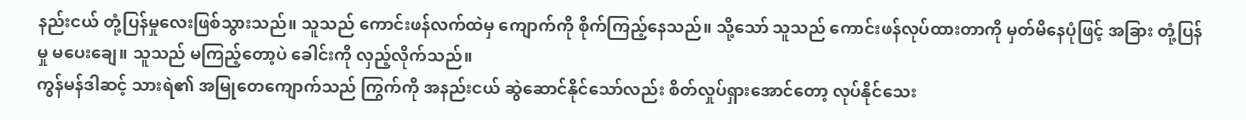နည်းငယ် တုံ့ပြန်မှုလေးဖြစ်သွားသည်။ သူသည် ကောင်းဖန်လက်ထဲမှ ကျောက်ကို စိုက်ကြည့်နေသည်။ သို့သော် သူသည် ကောင်းဖန်လုပ်ထားတာကို မှတ်မိနေပုံဖြင့် အခြား တုံ့ပြန်မှု မပေးချေ။ သူသည် မကြည့်တော့ပဲ ခေါင်းကို လှည့်လိုက်သည်။
ကွန်မန်ဒါဆင့် သားရဲ၏ အမြုတေကျောက်သည် ကြွက်ကို အနည်းငယ် ဆွဲဆောင်နိုင်သော်လည်း စိတ်လှုပ်ရှားအောင်တော့ လုပ်နိုင်သေး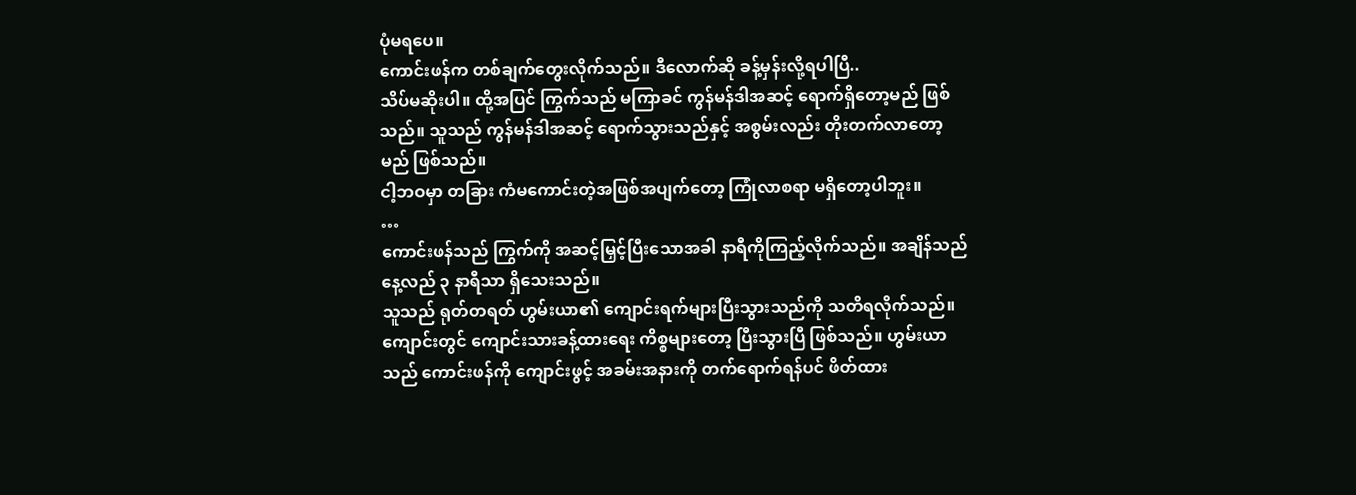ပုံမရပေ။
ကောင်းဖန်က တစ်ချက်တွေးလိုက်သည်။ ဒီလောက်ဆို ခန့်မှန်းလို့ရပါပြီ..
သိပ်မဆိုးပါ။ ထို့အပြင် ကြွက်သည် မကြာခင် ကွန်မန်ဒါအဆင့် ရောက်ရှိတော့မည် ဖြစ်သည်။ သူသည် ကွန်မန်ဒါအဆင့် ရောက်သွားသည်နှင့် အစွမ်းလည်း တိုးတက်လာတော့မည် ဖြစ်သည်။
ငါ့ဘဝမှာ တခြား ကံမကောင်းတဲ့အဖြစ်အပျက်တော့ ကြုံလာစရာ မရှိတော့ပါဘူး။
…
ကောင်းဖန်သည် ကြွက်ကို အဆင့်မြှင့်ပြီးသောအခါ နာရီကိုကြည့်လိုက်သည်။ အချိန်သည် နေ့လည် ၃ နာရီသာ ရှိသေးသည်။
သူသည် ရုတ်တရတ် ဟွမ်းယာ၏ ကျောင်းရက်များပြီးသွားသည်ကို သတိရလိုက်သည်။ ကျောင်းတွင် ကျောင်းသားခန့်ထားရေး ကိစ္စများတော့ ပြီးသွားပြီ ဖြစ်သည်။ ဟွမ်းယာသည် ကောင်းဖန်ကို ကျောင်းဖွင့် အခမ်းအနားကို တက်ရောက်ရန်ပင် ဖိတ်ထား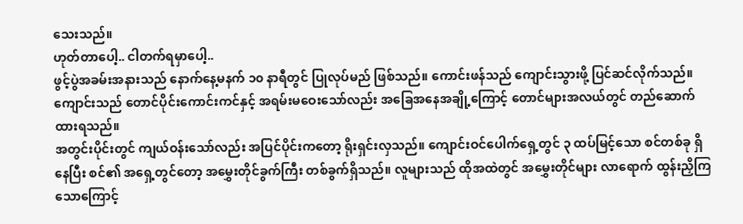သေးသည်။
ဟုတ်တာပေါ့.. ငါတက်ရမှာပေါ့..
ဖွင့်ပွဲအခမ်းအနားသည် နောက်နေ့မနက် ၁၀ နာရီတွင် ပြုလုပ်မည် ဖြစ်သည်။ ကောင်းဖန်သည် ကျောင်းသွားဖို့ ပြင်ဆင်လိုက်သည်။
ကျောင်းသည် တောင်ပိုင်းကောင်းကင်နှင့် အရမ်းမဝေးသော်လည်း အခြေအနေအချို့ကြောင့် တောင်များအလယ်တွင် တည်ဆောက်ထားရသည်။
အတွင်းပိုင်းတွင် ကျယ်ဝန်းသော်လည်း အပြင်ပိုင်းကတော့ ရိုးရှင်းလှသည်။ ကျောင်းဝင်ပေါက်ရှေ့တွင် ၃ ထပ်မြင့်သော စင်တစ်ခု ရှိနေပြီး စင်၏ အရှေ့တွင်တော့ အမွှေးတိုင်ခွက်ကြီး တစ်ခွက်ရှိသည်။ လူများသည် ထိုအထဲတွင် အမွှေးတိုင်များ လာရောက် ထွန်းညှိကြသောကြောင့်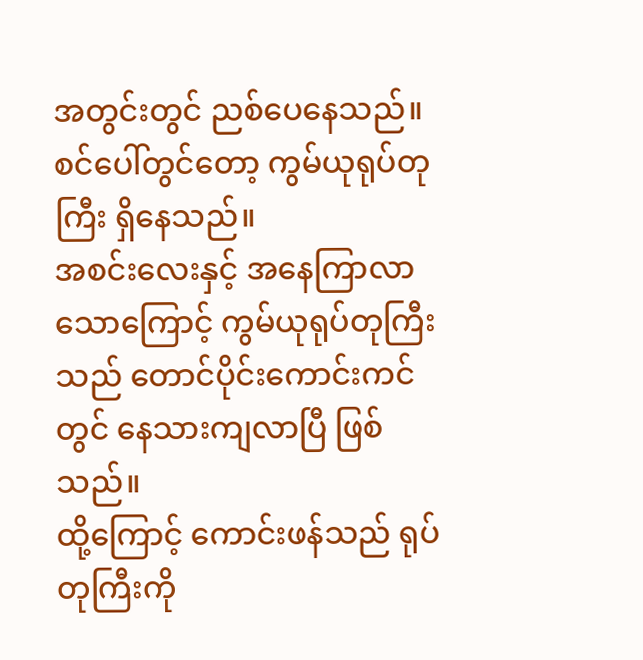အတွင်းတွင် ညစ်ပေနေသည်။
စင်ပေါ်တွင်တော့ ကွမ်ယုရုပ်တုကြီး ရှိနေသည်။
အစင်းလေးနှင့် အနေကြာလာသောကြောင့် ကွမ်ယုရုပ်တုကြီးသည် တောင်ပိုင်းကောင်းကင်တွင် နေသားကျလာပြီ ဖြစ်သည်။
ထို့ကြောင့် ကောင်းဖန်သည် ရုပ်တုကြီးကို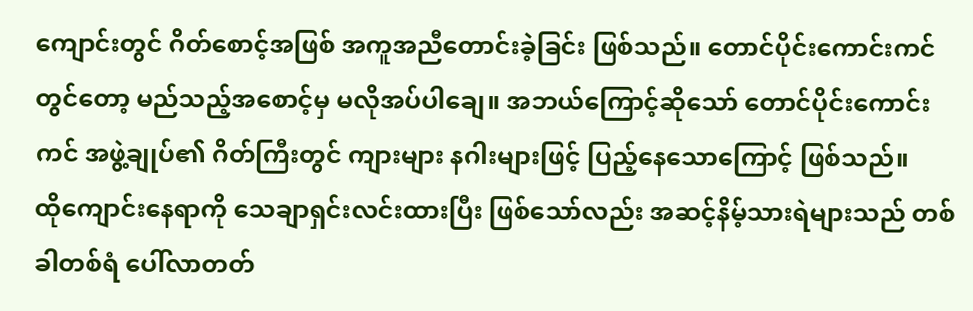ကျောင်းတွင် ဂိတ်စောင့်အဖြစ် အကူအညီတောင်းခဲ့ခြင်း ဖြစ်သည်။ တောင်ပိုင်းကောင်းကင်တွင်တော့ မည်သည့်အစောင့်မှ မလိုအပ်ပါချေ။ အဘယ်ကြောင့်ဆိုသော် တောင်ပိုင်းကောင်းကင် အဖွဲ့ချုပ်၏ ဂိတ်ကြီးတွင် ကျားများ နဂါးများဖြင့် ပြည့်နေသောကြောင့် ဖြစ်သည်။
ထိုကျောင်းနေရာကို သေချာရှင်းလင်းထားပြီး ဖြစ်သော်လည်း အဆင့်နိမ့်သားရဲများသည် တစ်ခါတစ်ရံ ပေါ်လာတတ်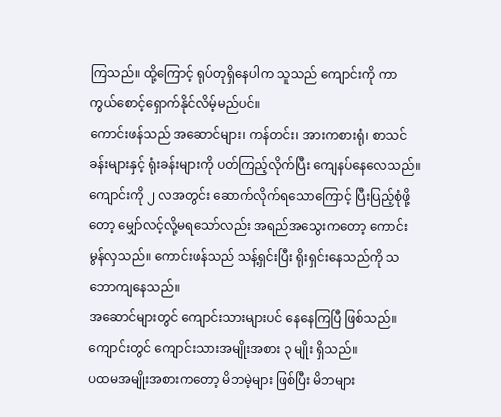ကြသည်။ ထို့ကြောင့် ရုပ်တုရှိနေပါက သူသည် ကျောင်းကို ကာကွယ်စောင့်ရှောက်နိုင်လိမ့်မည်ပင်။
ကောင်းဖန်သည် အဆောင်များ၊ ကန်တင်း၊ အားကစားရုံ၊ စာသင်ခန်းများနှင့် ရုံးခန်းများကို ပတ်ကြည့်လိုက်ပြီး ကျေနပ်နေလေသည်။
ကျောင်းကို ၂ လအတွင်း ဆောက်လိုက်ရသောကြောင့် ပြီးပြည့်စုံဖို့တော့ မျှော်လင့်လို့မရသော်လည်း အရည်အသွေးကတော့ ကောင်းမွန်လှသည်။ ကောင်းဖန်သည် သန့်ရှင်းပြီး ရိုးရှင်းနေသည်ကို သဘောကျနေသည်။
အဆောင်များတွင် ကျောင်းသားများပင် နေနေကြပြီ ဖြစ်သည်။ ကျောင်းတွင် ကျောင်းသားအမျိုးအစား ၃ မျိုး ရှိသည်။
ပထမအမျိုးအစားကတော့ မိဘမဲ့များ ဖြစ်ပြီး မိဘများ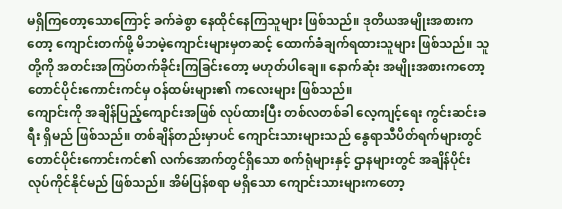မရှိကြတော့သောကြောင့် ခက်ခဲစွာ နေထိုင်နေကြသူများ ဖြစ်သည်။ ဒုတိယအမျိုးအစားကတော့ ကျောင်းတက်ဖို့ မိဘမဲ့ကျောင်းများမှတဆင့် ထောက်ခံချက်ရထားသူများ ဖြစ်သည်။ သူတို့ကို အတင်းအကြပ်တက်ခိုင်းကြခြင်းတော့ မဟုတ်ပါချေ။ နောက်ဆုံး အမျိုးအစားကတော့ တောင်ပိုင်းကောင်းကင်မှ ဝန်ထမ်းများ၏ ကလေးများ ဖြစ်သည်။
ကျောင်းကို အချိန်ပြည့်ကျောင်းအဖြစ် လုပ်ထားပြီး တစ်လတစ်ခါ လေ့ကျင့်ရေး ကွင်းဆင်းခရီး ရှိမည် ဖြစ်သည်။ တစ်ချိန်တည်းမှာပင် ကျောင်းသားများသည် နွေရာသီပိတ်ရက်များတွင် တောင်ပိုင်းကောင်းကင်၏ လက်အောက်တွင်ရှိသော စက်ရုံများနှင့် ဌာနများတွင် အချိန်ပိုင်း လုပ်ကိုင်နိုင်မည် ဖြစ်သည်။ အိမ်ပြန်စရာ မရှိသော ကျောင်းသားများကတော့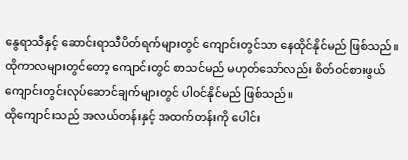နွေရာသီနှင့် ဆောင်းရာသီပိတ်ရက်များတွင် ကျောင်းတွင်သာ နေထိုင်နိုင်မည် ဖြစ်သည်။ ထိုကာလများတွင်တော့ ကျောင်းတွင် စာသင်မည် မဟုတ်သော်လည်း စိတ်ဝင်စားဖွယ် ကျောင်းတွင်းလုပ်ဆောင်ချက်များတွင် ပါဝင်နိုင်မည် ဖြစ်သည်။
ထိုကျောင်းသည် အလယ်တန်းနှင့် အထက်တန်းကို ပေါင်း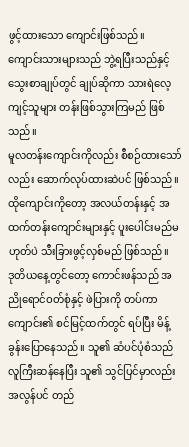ဖွင့်ထားသော ကျောင်းဖြစ်သည်။ ကျောင်းသားများသည် ဘွဲ့ရပြီးသည်နှင့် သွေးစာချုပ်တွင် ချုပ်ဆိုကာ သားရဲလေ့ကျင့်သူများ တန်းဖြစ်သွားကြမည် ဖြစ်သည်။
မူလတန်းကျောင်းကိုလည်း စီစဉ်ထားသော်လည်း ဆောက်လုပ်ထားဆဲပင် ဖြစ်သည်။ ထိုကျောင်းကိုတော့ အလယ်တန်းနှင့် အထက်တန်းကျောင်းများနှင့် ပူးပေါင်းမည်မဟုတ်ပဲ သီးခြားဖွင့်လှစ်မည် ဖြစ်သည်။
ဒုတိယနေ့တွင်တော့ ကောင်းဖန်သည် အညိုရောင်ဝတ်စုံနှင့် ဖဲပြားကို တပ်ကာ ကျောင်း၏ စင်မြင့်ထက်တွင် ရပ်ပြီး မိန့်ခွန်းပြောနေသည်။ သူ၏ ဆံပင်ပုံစံသည် လူကြီးဆန်နေပြီး သူ၏ သွင်ပြင်မှာလည်း အလွန်ပင် တည်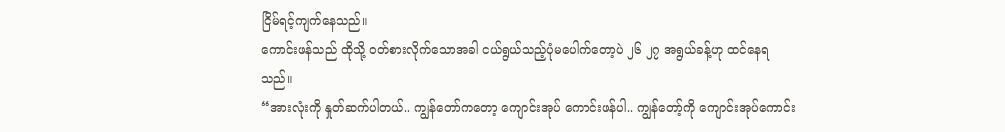ငြိမ်ရင့်ကျက်နေသည်။
ကောင်းဖန်သည် ထိုသို့ ဝတ်စားလိုက်သောအခါ ငယ်ရွယ်သည့်ပုံမပေါက်တော့ပဲ ၂၆ ၂၇ အရွယ်ခန့်ဟု ထင်နေရသည်။
“အားလုံးကို နှုတ်ဆက်ပါတယ်.. ကျွန်တော်ကတော့ ကျောင်းအုပ် ကောင်းဖန်ပါ.. ကျွန်တော့်ကို ကျောင်းအုပ်ကောင်း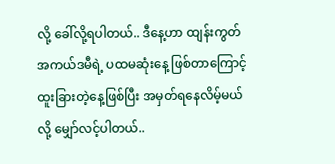လို့ ခေါ်လို့ရပါတယ်.. ဒီနေ့ဟာ ထျန်းကွတ်အကယ်ဒမီရဲ့ ပထမဆုံးနေ့ ဖြစ်တာကြောင့် ထူးခြားတဲ့နေ့ဖြစ်ပြီး အမှတ်ရနေလိမ့်မယ်လို့ မျှော်လင့်ပါတယ်..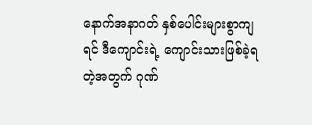နောက်အနာဂတ် နှစ်ပေါင်းများစွာကျရင် ဒီကျောင်းရဲ့ ကျောင်းသားဖြစ်ခဲ့ရတဲ့အတွက် ဂုဏ်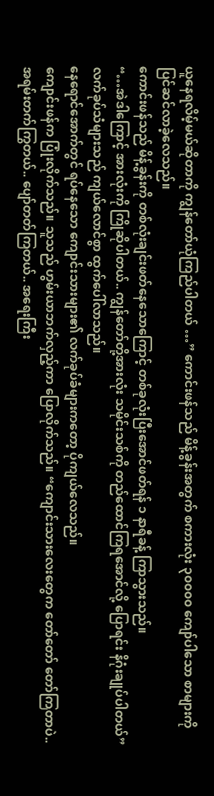ယူနေရလိမ့်မယ်ဆိုတာကို ကျွန်တော်ယုံကြည်ပါတယ် …” ကောင်းဖန်သည် မိန့်ခွန်းအတွက် စကားလုံး ၃၀၀၀၀ ကျော်ပါသော စာများကို ပြင်ဆင်လာခဲ့လေသည်။
ကောင်းဖန်သည် မိန့်ခွန်းကို တစ်လုံးချင်းဖတ်နေသောကြောင့် တစ်ခုလုံးပြီးအောင်ဖတ်ရန် ၁ နာရီခန့် ကြာသွားသည်။
“…အဲဒါကြောင့် အားလုံးကို ကြိုဆိုပါတယ်.. ကျွန်တော်တို့အားလုံး သမိုင်းသစ်ကို တည်ထောင်ကြရအောင်လို့ ပြောရင်း နိဂုံးချုပ်ပါတယ်”
လက်ခုပ်သံများသည် ကျယ်လောင်စွာ ထွက်ပေါ်လာသည်။
နေရောင်အောက်တွင် ရပ်နေသော ကျောင်းသားများ၏ လက်ခုပ်ခံများကတော့ ပိုကျယ်လေသည်။
ကျောင်းဖန်က ပြုံးလိုက်သည်။ သူသည် ဟွမ်းယာဘက်လှည့်ကာ ပြောလိုက်သည်။ “ကျောင်းသားလေးတွေက တော်တော် တော်ကြတာပဲ.. အရမ်းတက်ကြွတယ်.. ပျော်တတ်ကြတယ်.. အရေးကြီး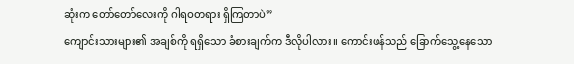ဆုံးက တော်တော်လေးကို ဂါရဝတရား ရှိကြတာပဲ”
ကျောင်းသားများ၏ အချစ်ကို ရရှိသော ခံစားချက်က ဒီလိုပါလား။ ကောင်းဖန်သည် ခြောက်သွေ့နေသော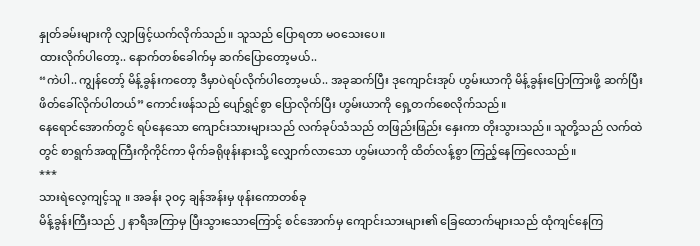နှုတ်ခမ်းများကို လျှာဖြင့်ယက်လိုက်သည်။ သူသည် ပြောရတာ မဝသေးပေ။
ထားလိုက်ပါတော့.. နောက်တစ်ခေါက်မှ ဆက်ပြောတော့မယ်..
“ကဲပါ.. ကျွန်တော့် မိန့်ခွန်းကတော့ ဒီမှာပဲရပ်လိုက်ပါတော့မယ်.. အခုဆက်ပြီး ဒုကျောင်းအုပ် ဟွမ်းယာကို မိန့်ခွန်းပြောကြားဖို့ ဆက်ပြီး ဖိတ်ခေါ်လိုက်ပါတယ်” ကောင်းဖန်သည် ပျော်ရွှင်စွာ ပြောလိုက်ပြီး ဟွမ်းယာကို ရှေ့တက်စေလိုက်သည်။
နေရောင်အောက်တွင် ရပ်နေသော ကျောင်းသားများသည် လက်ခုပ်သံသည် တဖြည်းဖြည်း နှေးကာ တိုးသွားသည်။ သူတို့သည် လက်ထဲတွင် စာရွက်အထူကြီးကိုကိုင်ကာ မိုက်ခရိုဖုန်းနားသို့ လျှောက်လာသော ဟွမ်းယာကို ထိတ်လန့်စွာ ကြည့်နေကြလေသည်။
***
သားရဲလေ့ကျင့်သူ ။ အခန်း ၃၀၄ ချန်အန်းမှ ဖုန်းကောတစ်ခု
မိန့်ခွန်းကြီးသည် ၂ နာရီအကြာမှ ပြီးသွားသောကြောင့် စင်အောက်မှ ကျောင်းသားများ၏ ခြေထောက်များသည် ထုံကျင်နေကြ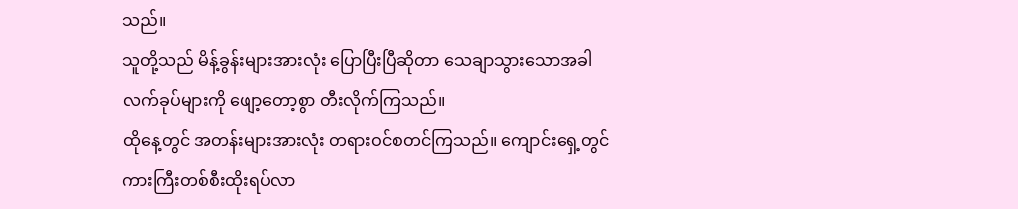သည်။
သူတို့သည် မိန့်ခွန်းများအားလုံး ပြောပြီးပြီဆိုတာ သေချာသွားသောအခါ လက်ခုပ်များကို ဖျော့တော့စွာ တီးလိုက်ကြသည်။
ထိုနေ့တွင် အတန်းများအားလုံး တရားဝင်စတင်ကြသည်။ ကျောင်းရှေ့တွင် ကားကြီးတစ်စီးထိုးရပ်လာ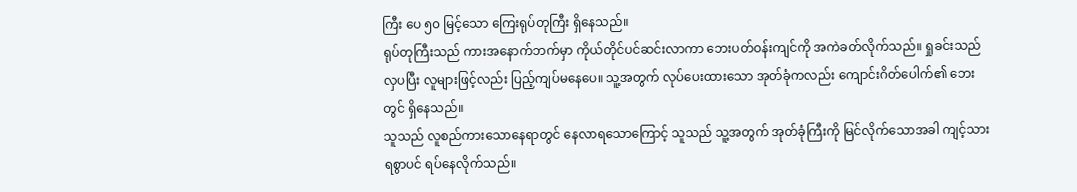ကြီး ပေ ၅၀ မြင့်သော ကြေးရုပ်တုကြီး ရှိနေသည်။
ရုပ်တုကြီးသည် ကားအနောက်ဘက်မှာ ကိုယ်တိုင်ပင်ဆင်းလာကာ ဘေးပတ်ဝန်းကျင်ကို အကဲခတ်လိုက်သည်။ ရှုခင်းသည် လှပပြီး လူများဖြင့်လည်း ပြည့်ကျပ်မနေပေ။ သူ့အတွက် လုပ်ပေးထားသော အုတ်ခုံကလည်း ကျောင်းဂိတ်ပေါက်၏ ဘေးတွင် ရှိနေသည်။
သူသည် လူစည်ကားသောနေရာတွင် နေလာရသောကြောင့် သူသည် သူ့အတွက် အုတ်ခုံကြီးကို မြင်လိုက်သောအခါ ကျင့်သားရစွာပင် ရပ်နေလိုက်သည်။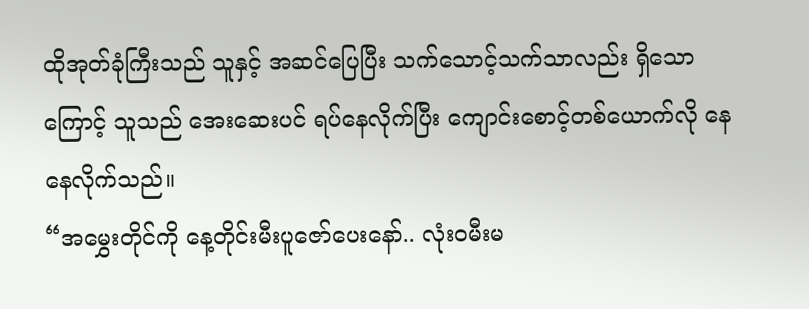ထိုအုတ်ခုံကြီးသည် သူနှင့် အဆင်ပြေပြီး သက်သောင့်သက်သာလည်း ရှိသောကြောင့် သူသည် အေးဆေးပင် ရပ်နေလိုက်ပြီး ကျောင်းစောင့်တစ်ယောက်လို နေနေလိုက်သည်။
“အမွှေးတိုင်ကို နေ့တိုင်းမီးပူဇော်ပေးနော်.. လုံးဝမီးမ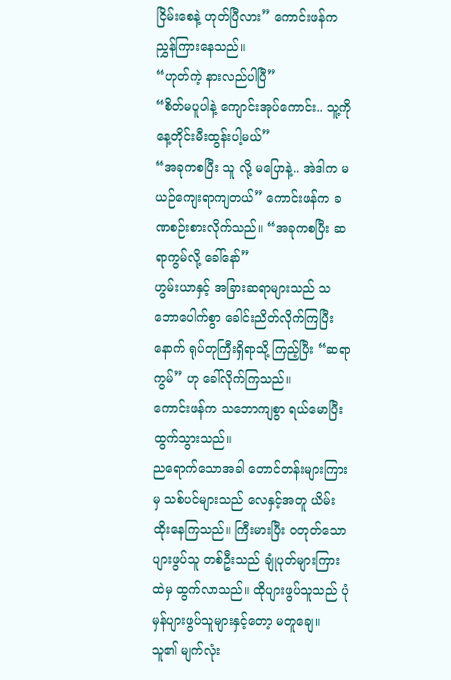ငြိမ်းစေနဲ့ ဟုတ်ပြီလား” ကောင်းဖန်က ညွှန်ကြားနေသည်။
“ဟုတ်ကဲ့ နားလည်ပါပြီ”
“စိတ်မပူပါနဲ့ ကျောင်းအုပ်ကောင်း.. သူ့ကို နေ့တိုင်းမီးထွန်းပါ့မယ်”
“အခုကစပြီး သူ လို့ မပြောနဲ့.. အဲဒါက မယဉ်ကျေးရာကျတယ်” ကောင်းဖန်က ခဏစဉ်းစားလိုက်သည်။ “အခုကစပြီး ဆရာကွမ်လို့ ခေါ်နော်”
ဟွမ်းယာနှင့် အခြားဆရာများသည် သဘောပေါက်စွာ ခေါင်းညိတ်လိုက်ကြပြီးနောက် ရုပ်တုကြီးရှိရာသို့ ကြည့်ပြီး “ဆရာကွမ်” ဟု ခေါ်လိုက်ကြသည်။
ကောင်းဖန်က သဘောကျစွာ ရယ်မောပြီး ထွက်သွားသည်။
ညရောက်သောအခါ တောင်တန်းများကြားမှ သစ်ပင်များသည် လေနှင့်အတူ ယိမ်းထိုးနေကြသည်။ ကြီးမားပြီး ဝတုတ်သော ပျားဖွပ်သူ တစ်ဦးသည် ချုံပုတ်များကြားထဲမှ ထွက်လာသည်။ ထိုပျားဖွပ်သူသည် ပုံမှန်ပျားဖွပ်သူများနှင့်တော့ မတူချေ။ သူ၏ မျက်လုံး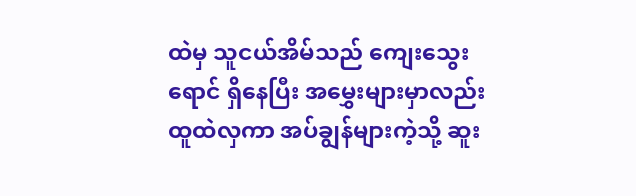ထဲမှ သူငယ်အိမ်သည် ကျေးသွေးရောင် ရှိနေပြီး အမွှေးများမှာလည်း ထူထဲလှကာ အပ်ချွန်များကဲ့သို့ ဆူး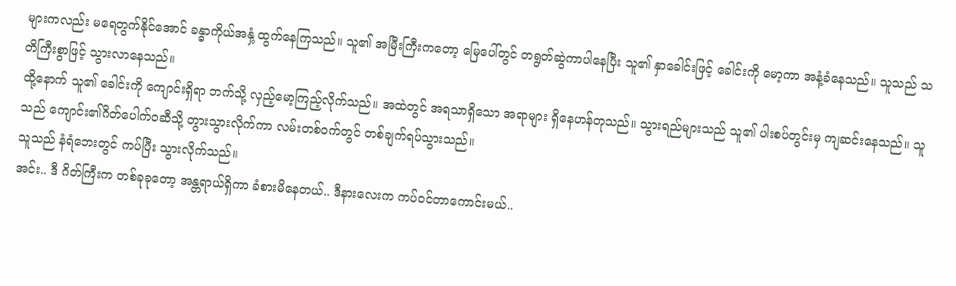များကလည်း မရေတွက်နိုင်အောင် ခန္ဓာကိုယ်အနှံ့ ထွက်နေကြသည်။ သူ၏ အမြီးကြီးကတော့ မြေပေါ်တွင် တရွတ်ဆွဲကာပါနေပြီး သူ၏ နှာခေါင်းဖြင့် ခေါင်းကို မော့ကာ အနံ့ခံနေသည်။ သူသည် သတိကြီးစွာဖြင့် သွားလာနေသည်။
ထို့နောက် သူ၏ ခေါင်းကို ကျောင်းရှိရာ ဘက်သို့ လှည့်မော့ကြည့်လိုက်သည်။ အထဲတွင် အရသာရှိသော အရာများ ရှိနေဟန်တုသည်။ သွားရည်များသည် သူ၏ ပါးစပ်တွင်းမှ ကျဆင်းနေသည်။ သူသည် ကျောင်း၏ဂိတ်ပေါက်ဝဆီသို့ တွားသွားလိုက်ကာ လမ်းတစ်ဝက်တွင် တစ်ချက်ရပ်သွားသည်။
သူသည် နံရံဘေးတွင် ကပ်ပြီး သွားလိုက်သည်။
အင်း.. ဒီ ဂိတ်ကြီးက တစ်ခုခုတော့ အန္တရာယ်ရှိကာ ခံစားမိနေတယ်.. ဒီနားလေးက ကပ်ဝင်တာကောင်းမယ်..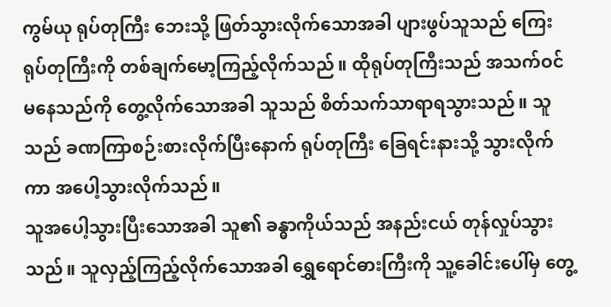ကွမ်ယု ရုပ်တုကြီး ဘေးသို့ ဖြတ်သွားလိုက်သောအခါ ပျားဖွပ်သူသည် ကြေးရုပ်တုကြီးကို တစ်ချက်မော့ကြည့်လိုက်သည်။ ထိုရုပ်တုကြီးသည် အသက်ဝင်မနေသည်ကို တွေ့လိုက်သောအခါ သူသည် စိတ်သက်သာရာရသွားသည်။ သူသည် ခဏကြာစဉ်းစားလိုက်ပြီးနောက် ရုပ်တုကြီး ခြေရင်းနားသို့ သွားလိုက်ကာ အပေါ့သွားလိုက်သည်။
သူအပေါ့သွားပြီးသောအခါ သူ၏ ခန္ဓာကိုယ်သည် အနည်းငယ် တုန်လှုပ်သွားသည်။ သူလှည့်ကြည့်လိုက်သောအခါ ရွှေရောင်ဓားကြီးကို သူ့ခေါင်းပေါ်မှ တွေ့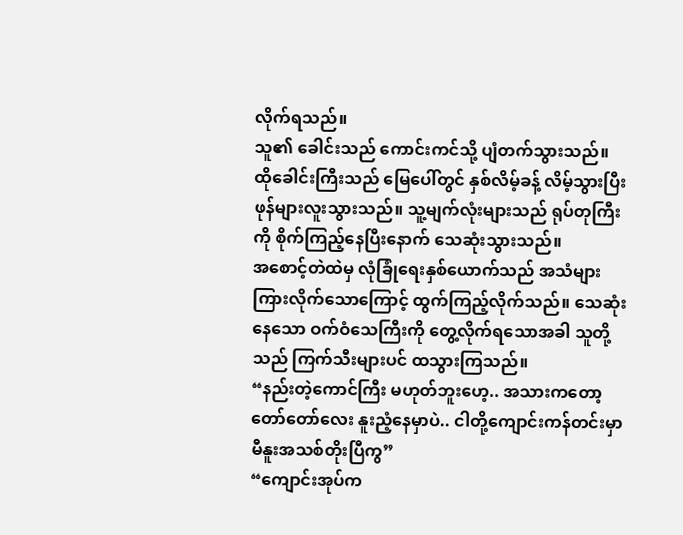လိုက်ရသည်။
သူ၏ ခေါင်းသည် ကောင်းကင်သို့ ပျံတက်သွားသည်။
ထိုခေါင်းကြီးသည် မြေပေါ်တွင် နှစ်လိမ့်ခန့် လိမ့်သွားပြီး ဖုန်များလူးသွားသည်။ သူ့မျက်လုံးများသည် ရုပ်တုကြီးကို စိုက်ကြည့်နေပြီးနောက် သေဆုံးသွားသည်။
အစောင့်တဲထဲမှ လုံခြုံရေးနှစ်ယောက်သည် အသံများကြားလိုက်သောကြောင့် ထွက်ကြည့်လိုက်သည်။ သေဆုံးနေသော ဝက်ဝံသေကြီးကို တွေ့လိုက်ရသောအခါ သူတို့သည် ကြက်သီးများပင် ထသွားကြသည်။
“နည်းတဲ့ကောင်ကြီး မဟုတ်ဘူးဟေ့.. အသားကတော့ တော်တော်လေး နူးညံ့နေမှာပဲ.. ငါတို့ကျောင်းကန်တင်းမှာ မီနူးအသစ်တိုးပြီကွ”
“ကျောင်းအုပ်က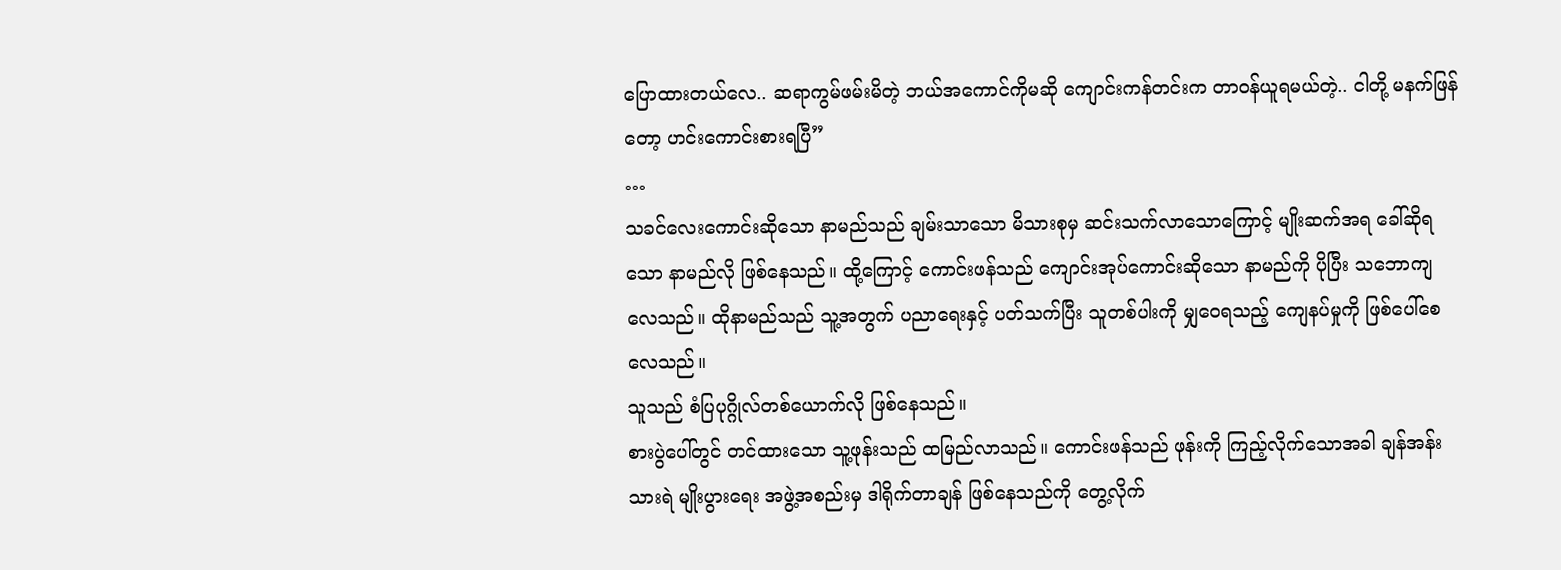ပြောထားတယ်လေ.. ဆရာကွမ်ဖမ်းမိတဲ့ ဘယ်အကောင်ကိုမဆို ကျောင်းကန်တင်းက တာဝန်ယူရမယ်တဲ့.. ငါတို့ မနက်ဖြန်တော့ ဟင်းကောင်းစားရပြီ”
…
သခင်လေးကောင်းဆိုသော နာမည်သည် ချမ်းသာသော မိသားစုမှ ဆင်းသက်လာသောကြောင့် မျိုးဆက်အရ ခေါ်ဆိုရသော နာမည်လို ဖြစ်နေသည်။ ထို့ကြောင့် ကောင်းဖန်သည် ကျောင်းအုပ်ကောင်းဆိုသော နာမည်ကို ပိုပြီး သဘောကျလေသည်။ ထိုနာမည်သည် သူ့အတွက် ပညာရေးနှင့် ပတ်သက်ပြီး သူတစ်ပါးကို မျှဝေရသည့် ကျေနပ်မှုကို ဖြစ်ပေါ်စေလေသည်။
သူသည် စံပြပုဂ္ဂိုလ်တစ်ယောက်လို ဖြစ်နေသည်။
စားပွဲပေါ်တွင် တင်ထားသော သူ့ဖုန်းသည် ထမြည်လာသည်။ ကောင်းဖန်သည် ဖုန်းကို ကြည့်လိုက်သောအခါ ချန်အန်း သားရဲ မျိုးပွားရေး အဖွဲ့အစည်းမှ ဒါရိုက်တာချန် ဖြစ်နေသည်ကို တွေ့လိုက်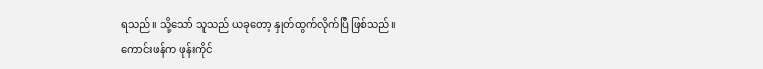ရသည်။ သို့သော် သူသည် ယခုတော့ နှုတ်ထွက်လိုက်ပြီ ဖြစ်သည်။
ကောင်းဖန်က ဖုန်းကိုင်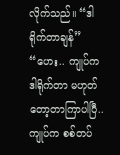လိုက်သည်။ “ဒါရိုက်တာချန်”
“ဟေး.. ကျုပ်က ဒါရိုက်တာ မဟုတ်တော့တာကြာပါပြီ.. ကျုပ်က စစ်တပ်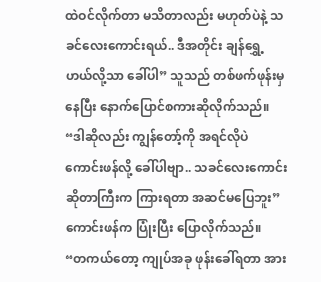ထဲဝင်လိုက်တာ မသိတာလည်း မဟုတ်ပဲနဲ့ သခင်လေးကောင်းရယ်.. ဒီအတိုင်း ချန်ရွှေ့ဟယ်လို့သာ ခေါ်ပါ” သူသည် တစ်ဖက်ဖုန်းမှနေပြီး နောက်ပြောင်စကားဆိုလိုက်သည်။
“ဒါဆိုလည်း ကျွန်တော့်ကို အရင်လိုပဲ ကောင်းဖန်လို့ ခေါ်ပါဗျာ.. သခင်လေးကောင်းဆိုတာကြီးက ကြားရတာ အဆင်မပြေဘူး” ကောင်းဖန်က ပြုံးပြီး ပြောလိုက်သည်။
“တကယ်တော့ ကျုပ်အခု ဖုန်းခေါ်ရတာ အား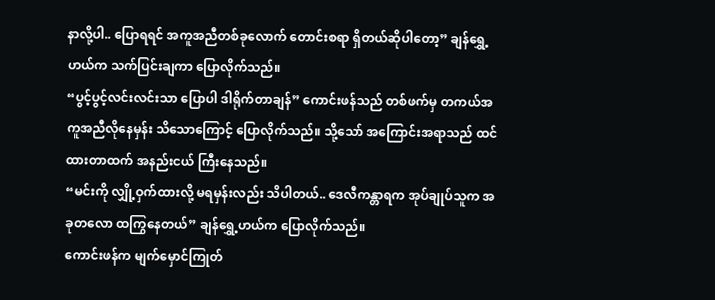နာလို့ပါ.. ပြောရရင် အကူအညီတစ်ခုလောက် တောင်းစရာ ရှိတယ်ဆိုပါတော့” ချန်ရွှေ့ဟယ်က သက်ပြင်းချကာ ပြောလိုက်သည်။
“ပွင့်ပွင့်လင်းလင်းသာ ပြောပါ ဒါရိုက်တာချန်” ကောင်းဖန်သည် တစ်ဖက်မှ တကယ်အကူအညီလိုနေမှန်း သိသောကြောင့် ပြောလိုက်သည်။ သို့သော် အကြောင်းအရာသည် ထင်ထားတာထက် အနည်းငယ် ကြီးနေသည်။
“မင်းကို လျှို့ဝှက်ထားလို့ မရမှန်းလည်း သိပါတယ်.. ဒေလီကန္တာရက အုပ်ချုပ်သူက အခုတလော ထကြွနေတယ်” ချန်ရွှေ့ဟယ်က ပြောလိုက်သည်။
ကောင်းဖန်က မျက်မှောင်ကြုတ်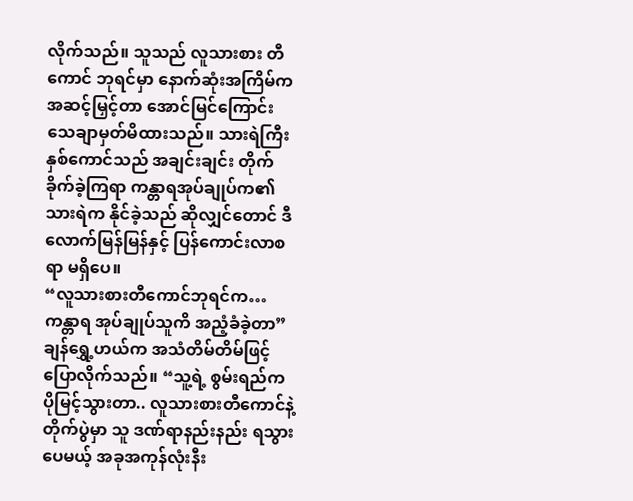လိုက်သည်။ သူသည် လူသားစား တီကောင် ဘုရင်မှာ နောက်ဆုံးအကြိမ်က အဆင့်မြှင့်တာ အောင်မြင်ကြောင်း သေချာမှတ်မိထားသည်။ သားရဲကြီး နှစ်ကောင်သည် အချင်းချင်း တိုက်ခိုက်ခဲ့ကြရာ ကန္တာရအုပ်ချုပ်က၏ သားရဲက နိုင်ခဲ့သည် ဆိုလျှင်တောင် ဒီလောက်မြန်မြန်နှင့် ပြန်ကောင်းလာစရာ မရှိပေ။
“လူသားစားတီကောင်ဘုရင်က… ကန္တာရ အုပ်ချုပ်သူကိ အညံ့ခံခဲ့တာ” ချန်ရွှေ့ဟယ်က အသံတိမ်တိမ်ဖြင့် ပြောလိုက်သည်။ “သူ့ရဲ့ စွမ်းရည်က ပိုမြင့်သွားတာ.. လူသားစားတီကောင်နဲ့ တိုက်ပွဲမှာ သူ ဒဏ်ရာနည်းနည်း ရသွားပေမယ့် အခုအကုန်လုံးနီး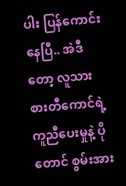ပါး ပြန်ကောင်းနေပြီ.. အဲဒီတော့ လူသားစားတီကောင်ရဲ့ ကူညီပေးမှုနဲ့ ပိုတောင် စွမ်းအား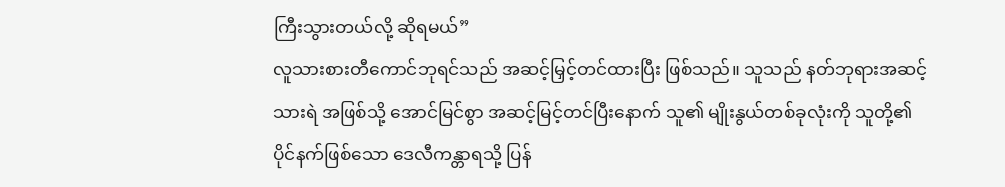ကြီးသွားတယ်လို့ ဆိုရမယ်”
လူသားစားတီကောင်ဘုရင်သည် အဆင့်မြှင့်တင်ထားပြီး ဖြစ်သည်။ သူသည် နတ်ဘုရားအဆင့်သားရဲ အဖြစ်သို့ အောင်မြင်စွာ အဆင့်မြင့်တင်ပြီးနောက် သူ၏ မျိုးနွယ်တစ်ခုလုံးကို သူတို့၏ ပိုင်နက်ဖြစ်သော ဒေလီကန္တာရသို့ ပြန်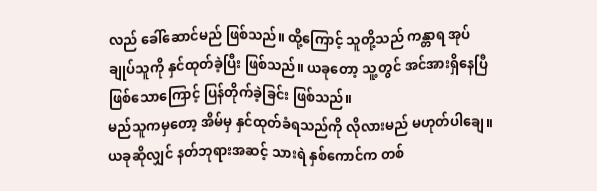လည် ခေါ်ဆောင်မည် ဖြစ်သည်။ ထို့ကြောင့် သူတို့သည် ကန္တာရ အုပ်ချုပ်သူကို နှင်ထုတ်ခဲ့ပြီး ဖြစ်သည်။ ယခုတော့ သူ့တွင် အင်အားရှိနေပြီ ဖြစ်သောကြောင့် ပြန်တိုက်ခဲ့ခြင်း ဖြစ်သည်။
မည်သူကမှတော့ အိမ်မှ နှင်ထုတ်ခံရသည်ကို လိုလားမည် မဟုတ်ပါချေ။
ယခုဆိုလျှင် နတ်ဘုရားအဆင့် သားရဲ နှစ်ကောင်က တစ်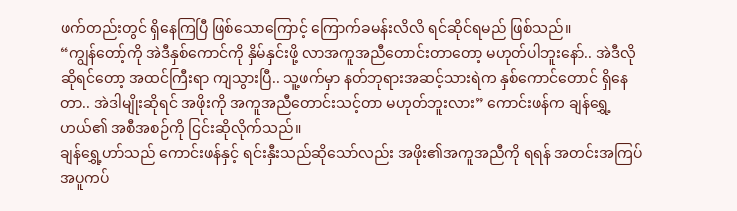ဖက်တည်းတွင် ရှိနေကြပြီ ဖြစ်သောကြောင့် ကြောက်ခမန်းလိလိ ရင်ဆိုင်ရမည် ဖြစ်သည်။
“ကျွန်တော့်ကို အဲဒီနှစ်ကောင်ကို နှိမ်နှင်းဖို့ လာအကူအညီတောင်းတာတော့ မဟုတ်ပါဘူးနော်.. အဲဒီလို ဆိုရင်တော့ အထင်ကြီးရာ ကျသွားပြီ.. သူ့ဖက်မှာ နတ်ဘုရားအဆင့်သားရဲက နှစ်ကောင်တောင် ရှိနေတာ.. အဲဒါမျိုးဆိုရင် အဖိုးကို အကူအညီတောင်းသင့်တာ မဟုတ်ဘူးလား” ကောင်းဖန်က ချန်ရွှေ့ဟယ်၏ အစီအစဉ်ကို ငြင်းဆိုလိုက်သည်။
ချန်ရွှေ့ဟာ်သည် ကောင်းဖန်နှင့် ရင်းနှီးသည်ဆိုသော်လည်း အဖိုး၏အကူအညီကို ရရန် အတင်းအကြပ် အပူကပ်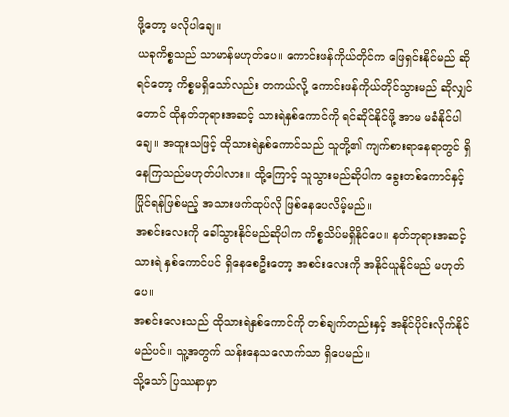ဖို့တော့ မလိုပါချေ။
ယခုကိစ္စသည် သာမာန်မဟုတ်ပေ။ ကောင်းဖန်ကိုယ်တိုင်က ဖြေရှင်းနိုင်မည် ဆိုရင်တော့ ကိစ္စမရှိသော်လည်း တကယ်လို့ ကောင်းဖန်ကိုယ်တိုင်သွားမည် ဆိုလျှင်တောင် ထိုနတ်ဘုရားအဆင့် သားရဲနှစ်ကောင်ကို ရင်ဆိုင်နိုင်ဖို့ အာမ မခံနိုင်ပါချေ။ အထူးသဖြင့် ထိုသားရဲနှစ်ကောင်သည် သူတို့၏ ကျက်စားရာနေရာတွင် ရှိနေကြသည်မဟုတ်ပါလား။ ထို့ကြောင့် သူသွားမည်ဆိုပါက ခွေးတစ်ကောင်နှင့် ပြိုင်ရန်ဖြစ်မည့် အသားဖက်ထုပ်လို ဖြစ်နေပေလိမ့်မည်။
အစင်းလေးကို ခေါ်သွားနိုင်မည်ဆိုပါက ကိစ္စသိပ်မရှိနိုင်ပေ။ နတ်ဘုရားအဆင့် သားရဲ နှစ်ကောင်ပင် ရှိနေစေဦးတော့ အစင်းလေးကို အနိုင်ယူနိုင်မည် မဟုတ်ပေ။
အစင်းလေးသည် ထိုသားရဲနှစ်ကောင်ကို တစ်ချက်တည်းနှင့် အနိုင်ပိုင်းလိုက်နိုင်မည်ပင်။ သူ့အတွက် သန်းနေသလောက်သာ ရှိပေမည်။
သို့သော် ပြဿနာမှာ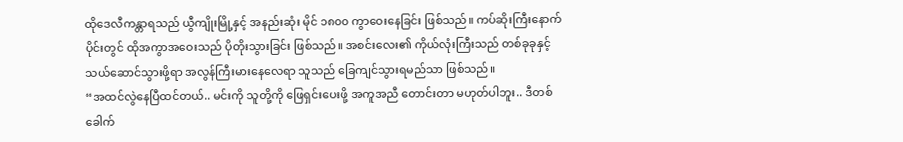ထိုဒေလီကန္တာရသည် ယွီကျိုးမြို့နှင့် အနည်းဆုံး မိုင် ၁၈၀၀ ကွာဝေးနေခြင်း ဖြစ်သည်။ ကပ်ဆိုးကြီးနောက်ပိုင်းတွင် ထိုအကွာအဝေးသည် ပိုတိုးသွားခြင်း ဖြစ်သည်။ အစင်းလေး၏ ကိုယ်လုံးကြီးသည် တစ်ခုခုနှင့် သယ်ဆောင်သွားဖို့ရာ အလွန်ကြီးမားနေလေရာ သူသည် ခြေကျင်သွားရမည်သာ ဖြစ်သည်။
“အထင်လွဲနေပြီထင်တယ်.. မင်းကို သူတို့ကို ဖြေရှင်းပေးဖို့ အကူအညီ တောင်းတာ မဟုတ်ပါဘူး.. ဒီတစ်ခေါက်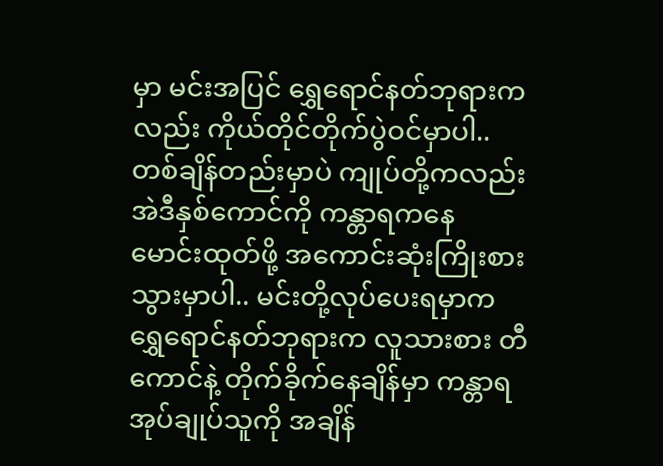မှာ မင်းအပြင် ရွှေရောင်နတ်ဘုရားကလည်း ကိုယ်တိုင်တိုက်ပွဲဝင်မှာပါ.. တစ်ချိန်တည်းမှာပဲ ကျုပ်တို့ကလည်း အဲဒီနှစ်ကောင်ကို ကန္တာရကနေ မောင်းထုတ်ဖို့ အကောင်းဆုံးကြိုးစားသွားမှာပါ.. မင်းတို့လုပ်ပေးရမှာက ရွှေရောင်နတ်ဘုရားက လူသားစား တီကောင်နဲ့ တိုက်ခိုက်နေချိန်မှာ ကန္တာရအုပ်ချုပ်သူကို အချိန်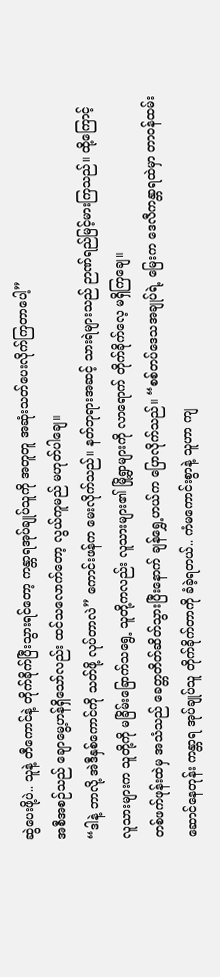ဆွဲပေးဖို့ပဲ.. သူနဲ့ တီကောင်နဲ့ တိုက်ခိုက်ပြီးသွားရင်တော့ ကန္တာရအုပ်ချုပ်သူကို အတူတူ အဆုံးသတ်ပေးလိုက်ကြတာပေါ့”
အစီအစဉ်သည် ချောမွေ့ဟန်ရှိသော်လည်း ထင်သလောက်တော့ လွယ်ကူမည် မဟုတ်ပါချေ။
“ဒါနဲ့ ဘာလို့ အဲဒီနှစ်ကောင်ကို သတ်ဖို့ လုပ်တာလဲ” ကောင်းဖန်က မေးလိုက်သည်။ နတ်ဘုရားအဆင့် သားရဲများသည် ဉာဏ်ရည်မြင့်မားကြသည်။ ထို့ကြောင့် လူသားများက သူတို့ကို မခြိမ်းခြောက်သရွေ့ သူတို့ကလည်း လူသားများ၏ မြို့ရွာများကို လာရောက် တိုက်ခိုက်လေ့ မရှိကြချေ။
တစ်ဖက်ဖုန်းထဲမှ အသံသည် ခေတ္တတိတ်ဆိတ်သွားပြီးနောက် ချန်ရွှေ့ဟယ်က ပြောလိုက်သည်။ “စစ်တပ်ဒေသအချုပ်ရဲ့ မြေးက ဒေလီကန္တာရထဲမှာ တာဝန်ထမ်းဆောင်နေတုန်း ကန္တာရ အုပ်ချုပ်သူ တိုက်ခိုက်တာကို ခံခဲ့ရတယ်.. ကံမကောင်းစွာနဲ့ သူဟာ ကျ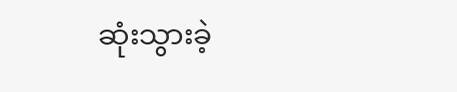ဆုံးသွားခဲ့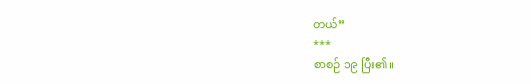တယ်”
***
စာစဉ် ၁၉ ပြီး၏။